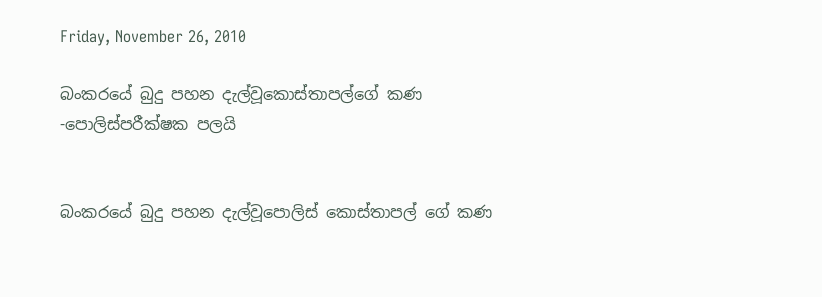Friday, November 26, 2010

බංකරයේ බුදු පහන දැල්වූකොස්තාපල්ගේ කණ -පොලිස්පරීක්ෂක පලයි


බංකරයේ බුදු පහන දැල්වූපොලිස් කොස්තාපල් ගේ කණ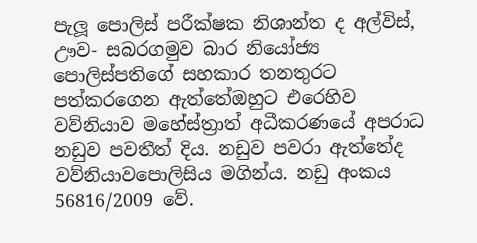පැලූ පොලිස් පරීක්ෂක නිශාන්ත ද අල්විස්, ඌව- සබරගමුව බාර නියෝජ්‍ය පොලිස්පතිගේ සහකාර තනතුරට පත්කරගෙන ඇත්තේඔහුට එරෙහිව වව්නියාව මහේස්ත්‍රාත් අධීකරණයේ අපරාධ නඩුව පවතීත් දිය. නඩුව පවරා ඇත්තේද වව්නියාවපොලිසිය මගින්ය. නඩු අංකය 56816/2009 වේ.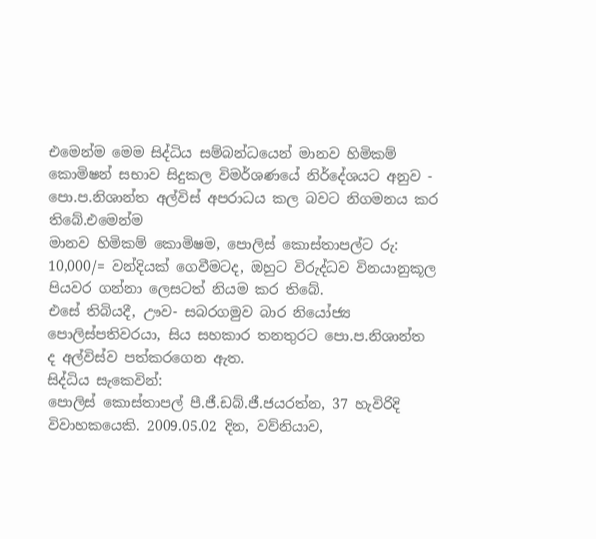එමෙන්ම මෙම සිද්ධිය සම්බන්ධයෙන් මානව හිමිකම් කොමිෂන් සභාව සිදුකල විමර්ශණයේ නිර්දේශයට අනුව - පො.ප.නිශාන්ත අල්විස් අපරාධය කල බවට නිගමනය කර තිබේ.එමෙන්ම
මානව හිමිකම් කොමිෂම, පොලිස් කොස්තාපල්ට රු: 10,000/= වන්දියක් ගෙවීමටද, ඔහුට විරුද්ධව විනයානුකූල පියවර ගන්නා ලෙසටත් නියම කර තිබේ.
එසේ තිබියදී, ඌව- සබරගමුව බාර නියෝජ්‍ය පොලිස්පතිවරයා, සිය සහකාර තනතුරට පො.ප.නිශාන්ත ද අල්විස්ව පත්කරගෙන ඇත.
සිද්ධිය සැකෙවින්:
පොලිස් කොස්තාපල් පී.ජී.ඩබ්.ජී.ජයරත්න, 37 හැවිරිදි විවාහකයෙකි. 2009.05.02 දින, වව්නියාව,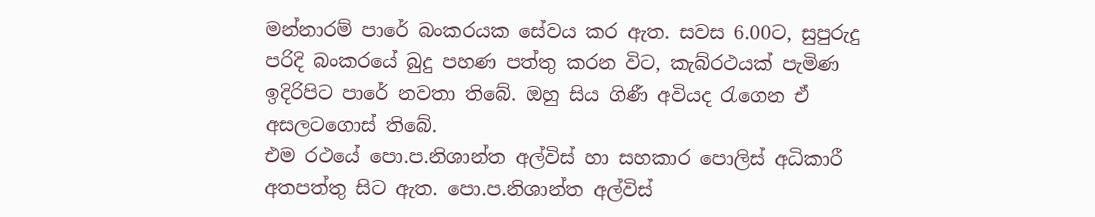මන්නාරම් පාරේ බංකරයක සේවය කර ඇත. සවස 6.00ට, සුපුරුදු පරිදි බංකරයේ බුදු පහණ පත්තු කරන විට, කැබ්රථයක් පැමිණ ඉදිරිපිට පාරේ නවතා තිබේ. ඔහු සිය ගිණී අවියද රැගෙන ඒ අසලටගොස් තිබේ.
එම රථයේ පො.ප.නිශාන්ත අල්විස් හා සහකාර පොලිස් අධිකාරී අතපත්තු සිට ඇත. පො.ප.නිශාන්ත අල්විස්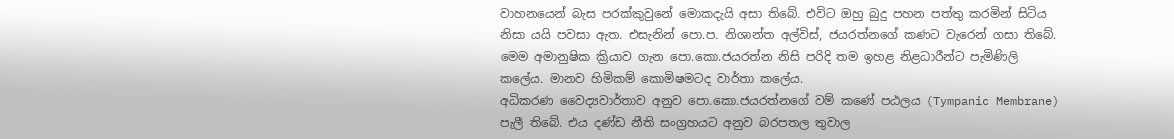වාහනයෙන් බැස පරක්කුවුනේ මොකදැයි අසා තිබේ. එවිට ඔහු බුදු පහන පත්තු කරමින් සිටිය නිසා යයි පවසා ඇත. එසැනින් පො.ප. නිශාන්ත අල්විස්, ජයරත්නගේ කණට වැරෙන් ගසා තිබේ.
මෙම අමානුෂික ක්‍රියාව ගැන පො.කො.ජයරත්න නිසි පරිදි තම ඉහළ නිළධාරීන්ට පැමිණිලි කලේය. මානව හිමිකම් කොමිෂමටද වාර්තා කලේය.
අධිකරණ වෛද්‍යවාර්තාව අනුව පො.කො.ජයරත්නගේ වම් කණේ පඨලය (Tympanic Membrane) පැලී තිබේ. එය දණ්ඩ නීති සංග්‍රහයට අනුව බරපතල තුවාල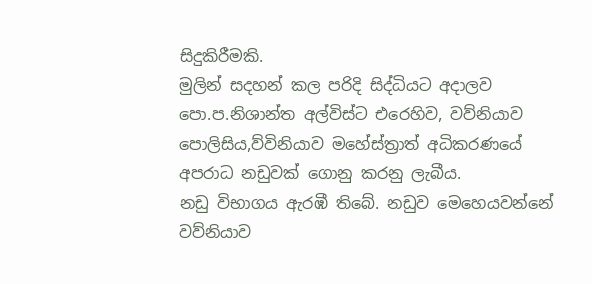සිදුකිරීමකි.
මුලින් සදහන් කල පරිදි සිද්ධියට අදාලව පො.ප.නිශාන්ත අල්විස්ට එරෙහිව, වව්නියාව පොලිසිය,ව්විනියාව මහේස්ත්‍රාත් අධිකරණයේ අපරාධ නඩුවක් ගොනු කරනු ලැබීය.
නඩු විභාගය ඇරඹී තිබේ. නඩුව මෙහෙයවන්නේ වව්නියාව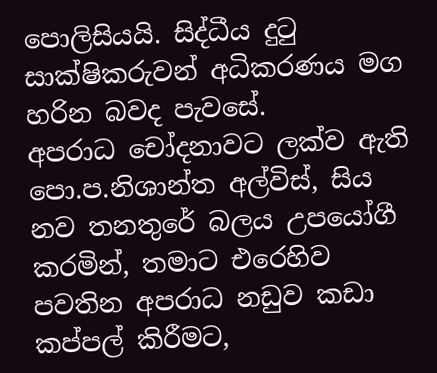පොලිසියයි. සිද්ධීය දුටු සාක්ෂිකරුවන් අධිකරණය මග හරින බවද පැවසේ.
අපරාධ චෝදනාවට ලක්ව ඇති පො.ප.නිශාන්ත අල්විස්, සිය නව තනතුරේ බලය උපයෝගී කරමින්, තමාට එරෙහිව පවතින අපරාධ නඩුව කඩා කප්පල් කිරීමට,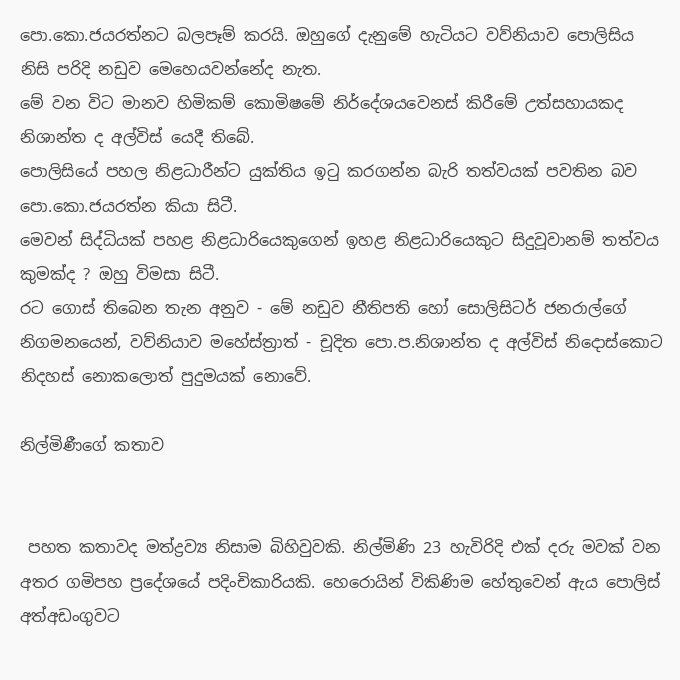පො.කො.ජයරත්නට බලපෑම් කරයි. ඔහුගේ දැනුමේ හැටියට වව්නියාව පොලිසිය නිසි පරිදි නඩුව මෙහෙයවන්නේද නැත.
මේ වන විට මානව හිමිකම් කොමිෂමේ නිර්දේශයවෙනස් කිරීමේ උත්සහායකද නිශාන්ත ද අල්විස් යෙදී තිබේ.
පොලිසියේ පහල නිළධාරීන්ට යුක්තිය ඉටු කරගන්න බැරි තත්වයක් පවතින බව පො.කො.ජයරත්න කියා සිටී.
මෙවන් සිද්ධියක් පහළ නිළධාරියෙකුගෙන් ඉහළ නිළධාරියෙකුට සිදුවූවානම් තත්වය කුමක්ද ? ඔහු විමසා සිටී.
රට ගොස් තිබෙන තැන අනුව - මේ නඩුව නීතිපති හෝ සොලිසිටර් ජනරාල්ගේ නිගමනයෙන්, වව්නියාව මහේස්ත්‍රාත් - චූදිත පො.ප.නිශාන්ත ද අල්විස් නිදොස්කොට නිදහස් නොකලොත් පුදුමයක් නොවේ.

නිල්මිණීගේ කතාව


 පහත කතාවද මත්ද්‍රව්‍ය නිසාම බිහිවුවකි. නිල්මිණි 23 හැවිරිදි එක් දරු මවක් වන අතර ගමිපහ ප්‍රදේශයේ පදිංචිකාරියකි. හෙරොයින් විකිණිම හේතුවෙන් ඇය පොලිස් අත්අඩංගුවට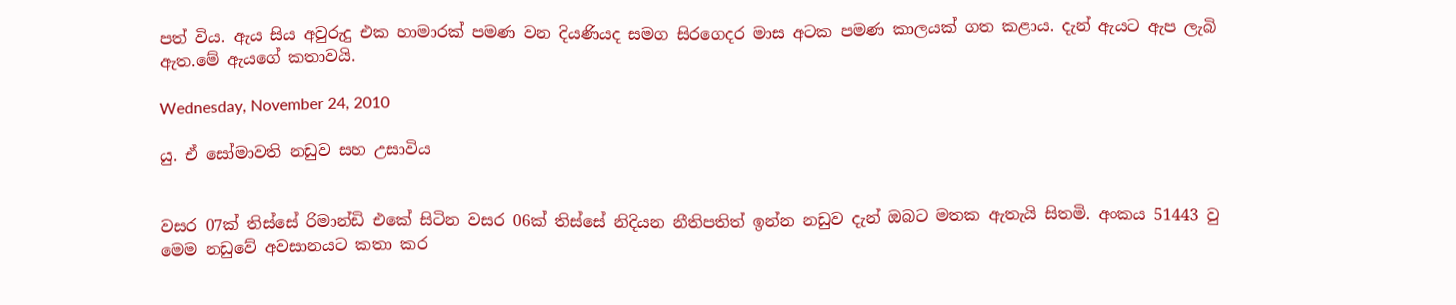පත් විය. ඇය සිය අවුරුදු එක හාමාරක් පමණ වන දියණියද සමග සිරගෙදර මාස අටක පමණ කාලයක් ගත කළාය. දැන් ඇයට ඇප ලැබි ඇත.මේ ඇයගේ කතාවයි.

Wednesday, November 24, 2010

යු. ඒ සෝමාවති නඩුව සහ උසාවිය


වසර 07ක් තිස්සේ රිමාන්ඩි එකේ සිටින වසර 06ක් තිස්සේ නිදියන නීතිපතිත් ඉන්න නඩුව දැන් ඔබට මතක ඇතැයි සිතමි. අංකය 51443 වු මෙම නඩුවේ අවසානයට කතා කර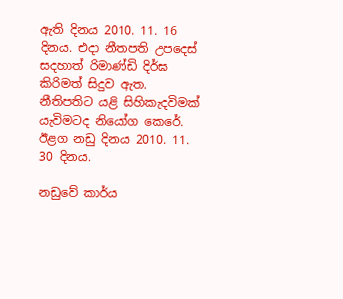ඇති දිනය 2010. 11. 16 දිනය. එදා නීතපති උපදෙස් සදහාත් රිමාණ්ඩි දිර්ඝ කිරිමත් සිදුව ඇත. නීතිපතිට යළි සිහිකැදවිමක් යැවිමටද නියෝග කෙරේ. ඊළග නඩු දිනය 2010. 11. 30 දිනය.

නඩුවේ කාර්ය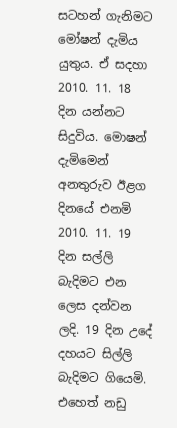සටහන් ගැනිමට මෝෂන් දැමිය යුතුය. ඒ සදහා 2010. 11. 18 දින යන්නට සිදුවිය. මොෂන් දැමිමෙන් අනතුරුව ඊළග දිනයේ එනමි 2010. 11. 19 දින සල්ලි බැදිමට එන ලෙස දන්වන ලදි. 19 දින උදේ දහයට සිල්ලි බැදිමට ගියෙමි. එහෙත් නඩු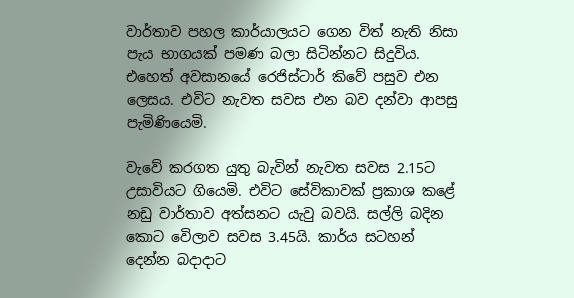වාර්තාව පහල කාර්යාලයට ගෙන විත් නැති නිසා පැය භාගයක් පමණ බලා සිටින්නට සිදුවිය. එහෙත් අවසානයේ රෙජිස්ටාර් කිවේ පසුව එන ලෙසය. එවිට නැවත සවස එන බව දන්වා ආපසු පැමිණියෙමි.

වැවේ කරගත යුතු බැවින් නැවත සවස 2.15ට උසාවියට ගියෙමි. එවිට සේවිකාවක් ප්‍රකාශ කළේ නඩු වාර්තාව අත්සනට යැවු බවයි. සල්ලි බදින කොට වෙිලාව සවස 3.45යි. කාර්ය සටහන් දෙන්න බදාදාට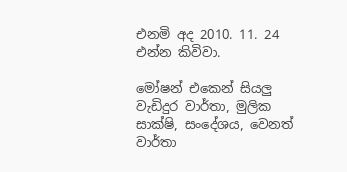එනමි අද 2010. 11. 24 එන්න කිවිවා.

මෝෂන් එකෙන් සියලු වැඩිදුර වාර්තා, මුලික සාක්ෂි, සංදේශය, වෙනත් වාර්තා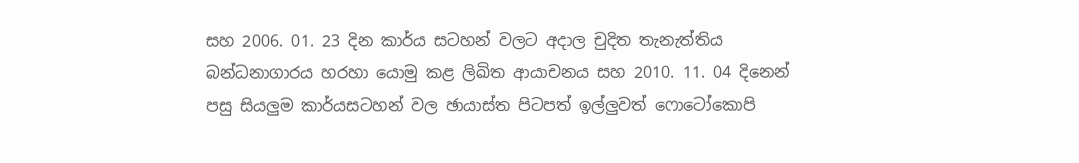සහ 2006. 01. 23 දින කාර්ය සටහන් වලට අදාල චුදිත තැනැත්තිය බන්ධනාගාරය හරහා යොමු කළ ලිඛිත ආයාචනය සහ 2010. 11. 04 දිනෙන් පසු සියලුම කාර්යසටහන් වල ඡායාස්ත පිටපත් ඉල්ලුවත් ෆොටෝකොපි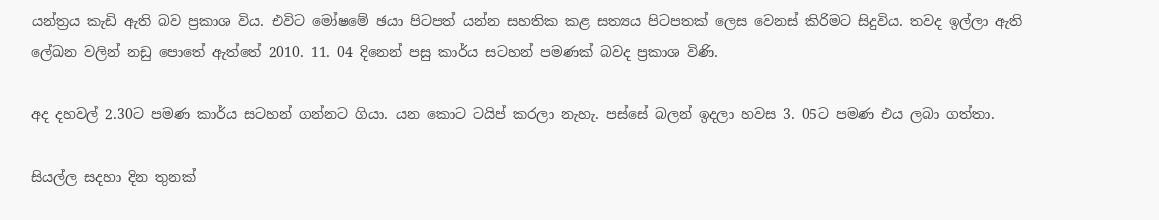යන්ත්‍රය කැඩි ඇති බව ප්‍රකාශ විය. එවිට මෝෂමේ ඡයා පිටපත් යන්න සහතික කළ සත්‍යය පිටපතක් ලෙස වෙනස් කිරිමට සිදුවිය. තවද ඉල්ලා ඇති ලේඛන වලින් නඩු පොතේ ඇත්තේ 2010. 11. 04 දිනෙන් පසු කාර්ය සටහන් පමණක් බවද ප්‍රකාශ විණි.

අද දහවල් 2.30ට පමණ කාර්ය සටහන් ගන්නට ගියා. යන කොට ටයිප් කරලා නැහැ. පස්සේ බලන් ඉදලා හවස 3. 05ට පමණ එය ලබා ගත්තා.

සියල්ල සදහා දින තුනක්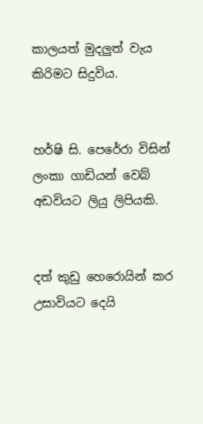කාලයත් මුදලුත් වැය කිරිමට සිදුවිය.


හර්ෂි සි. පෙරේරා විසින් ලංකා ගාඩියන් වෙබ් අඩවියට ලියු ලිපියකි.


දත් කුඩු හෙරොයින් කර උසාවියට දෙයි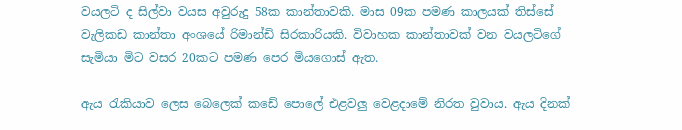වයලටි ද සිල්වා වයස අවුරුදු 58ක කාන්තාවකි. මාස 09ක පමණ කාලයක් තිස්සේ වැලිකඩ කාන්තා අංශයේ රිමාන්ඩි සිරකාරියකි. විවාහක කාන්තාවක් වන වයලටිගේ සැමියා මිට වසර 20කට පමණ පෙර මියගොස් ඇත.

ඇය රැකියාව ලෙස බෙලෙක් කඩේ පොලේ එළවලු වෙළදාමේ නිරත වුවාය. ඇය දිනක්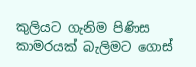කුලියට ගැනිම පිණිස කාමරයක් බැලිමට ගොස්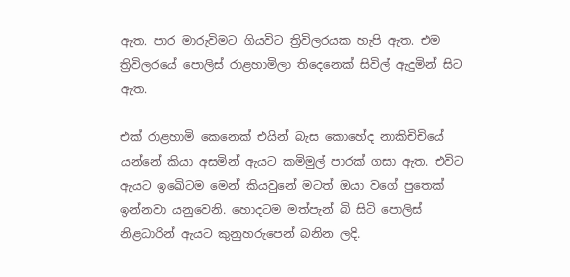ඇත. පාර මාරුවිමට ගියවිට ත්‍රිවිලරයක හැපි ඇත. එම ත්‍රිවිලරයේ පොලිස් රාළහාමිලා තිදෙනෙක් සිවිල් ඇදුමින් සිට ඇත.

එක් රාළහාමි කෙනෙක් එයින් බැස කොහේද නාකිචිචියේ යන්නේ කියා අසමින් ඇයට කමිමුල් පාරක් ගසා ඇත. එවිට ඇයට ඉඛෙිටම මෙන් කියවුනේ මටත් ඔයා වගේ පුතෙක් ඉන්නවා යනුවෙනි. හොදටම මත්පැන් බි සිටි පොලිස් නිළධාරින් ඇයට කුනුහරුපෙන් බනින ලදි.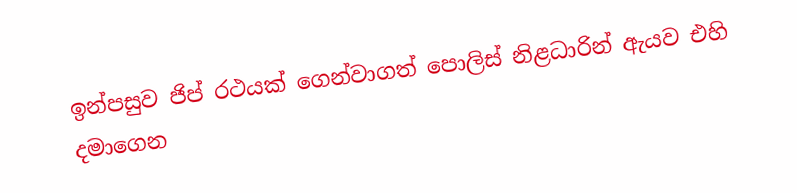ඉන්පසුව ජිප් රථයක් ගෙන්වාගත් පොලිස් නිළධාරින් ඇයව එහි දමාගෙන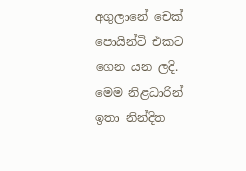අගුලානේ චෙක් පොයින්ටි එකට ගෙන යන ලදි. මෙම නිළධාරින් ඉතා නින්දිත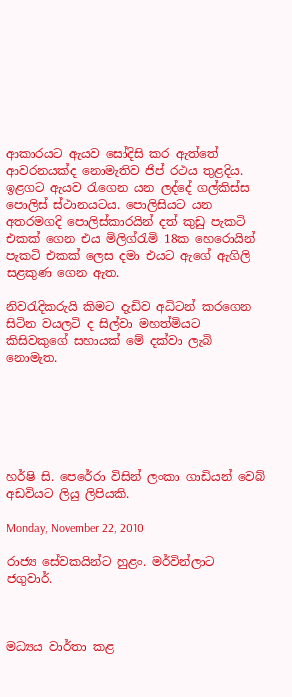ආකාරයට ඇයව සෝදිසි කර ඇත්තේ ආවරනයක්ද නොමැතිව ජිප් රථය තුළදිය. ඉළගට ඇයව රැගෙන යන ලද්දේ ගල්කිස්ස පොලිස් ස්ථානයටය. පොලිසියට යන අතරමගදි පොලිස්කාරයින් දත් කුඩු පැකටි එකක් ගෙන එය මිලිග්රැමි 18ක හෙරොයින් පැකටි එකක් ලෙස දමා එයට ඇගේ ඇගිලි සළකුණ ගෙන ඇත.

නිවරැදිකරුයි කිමට දැඩිව අධිටන් කරගෙන සිටින වයලටි ද සිල්වා මහත්මියට කිසිවකුගේ සහායක් මේ දක්වා ලැබි නොමැත.






හර්ෂි සි. පෙරේරා විසින් ලංකා ගාඩියන් වෙබ් අඩවියට ලියු ලිපියකි.

Monday, November 22, 2010

රාජ්‍ය සේවකයින්ට හුළං. මර්වින්ලාට ජගුවාර්.



මධ්‍යය වාර්තා කළ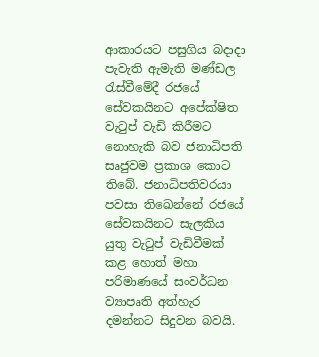ආකාරයට පසුගිය බදාදා පැවැති ඇමැති මණ්ඩල රැස්වීමේදී රජයේ සේවකයිනට අපේක්ෂිත වැටුප් වැඩි කිරීමට නොහැකි බව ජනාධිපති සෘජුවම ප්‍රකාශ කොට තිබේ. ජනාධිපතිවරයා පවසා තිඛෙන්නේ රජයේ සේවකයිනට සැලකිය යුතු වැටුප් වැඩිවීමක් කළ හොත් මහා පරිමාණයේ සංවර්ධන ව්‍යාපෘති අත්හැර දමන්නට සිදුවන බවයි.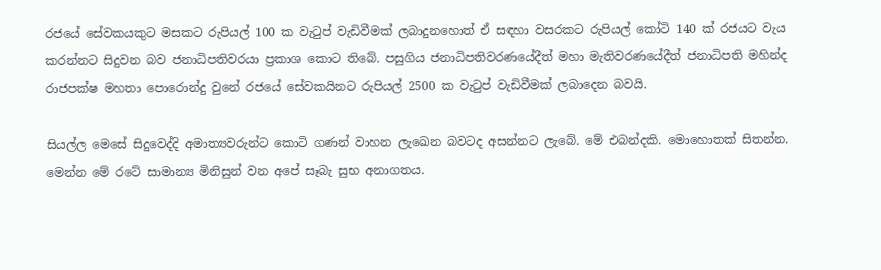රජයේ සේවකයකුට මසකට රුපියල් 100 ක වැටුප් වැඩිවීමක් ලබාදුනහොත් ඒ සඳහා වසරකට රුපියල් කෝටි 140 ක් රජයට වැය කරන්නට සිදුවන බව ජනාධිපතිවරයා ප්‍රකාශ කොට තිබේ. පසුගිය ජනාධිපතිවරණයේදීත් මහා මැතිවරණයේදීත් ජනාධිපති මහින්ද රාජපක්ෂ මහතා පොරොන්දු වුනේ රජයේ සේවකයිනට රුපියල් 2500 ක වැටුප් වැඩිවීමක් ලබාදෙන බවයි.

සියල්ල මෙසේ සිදුවෙද්දි අමාත්‍යවරුන්ට කොටි ගණන් වාහන ලැඛෙන බවටද අසන්නට ලැබේ. මේ එබන්දකි. මොහොතක් සිතන්න. මෙන්න මේ රටේ සාමාන්‍ය මිනිසුන් වන අපේ සෑබැ සුභ අනාගතය.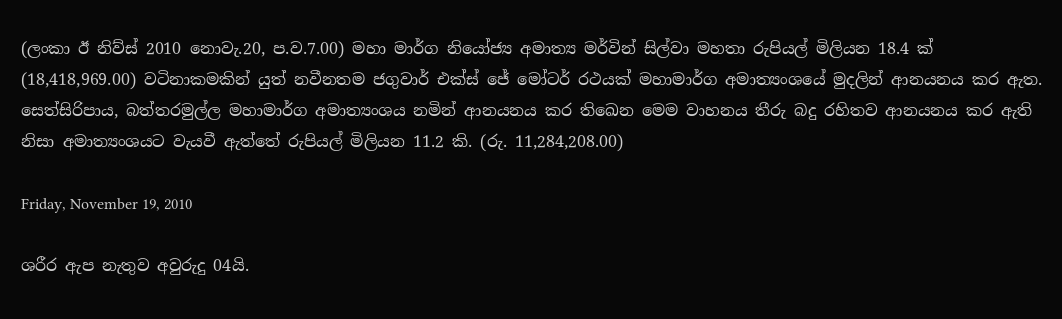(ලංකා ඊ නිව්ස් 2010 නොවැ.20, ප.ව.7.00) මහා මාර්ග නියෝජ්‍ය අමාත්‍ය මර්වින් සිල්වා මහතා රුපියල් මිලියන 18.4 ක් (18,418,969.00) වටිනාකමකින් යුත් නවීනතම ජගුවාර් එක්ස් ජේ මෝටර් රථයක් මහාමාර්ග අමාත්‍යංශයේ මුදලින් ආනයනය කර ඇත. සෙත්සිරිපාය, බත්තරමුල්ල මහාමාර්ග අමාත්‍යංශය නමින් ආනයනය කර තිඛෙන මෙම වාහනය තීරු බදු රහිතව ආනයනය කර ඇති නිසා අමාත්‍යංශයට වැයවී ඇත්තේ රුපියල් මිලියන 11.2 කි. (රු. 11,284,208.00)

Friday, November 19, 2010

ශරීර ඇප නැතුව අවුරුදු 04යි.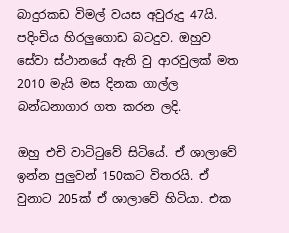බාදුරකඩ විමල් වයස අවුරුදු 47යි. පදිංචිය හිරලුගොඩ බටදුව. ඔහුව සේවා ස්ථානයේ ඇති වු ආරවුලක් මත 2010 මැයි මස දිනක ගාල්ල බන්ධනාගාර ගත කරන ලදි.

ඔහු එචි වාටිටුවේ සිටියේ. ඒ ශාලාවේ ඉන්න පුලුවන් 150කට විතරයි. ඒ වුනාට 205ක් ඒ ශාලාවේ හිටියා. එක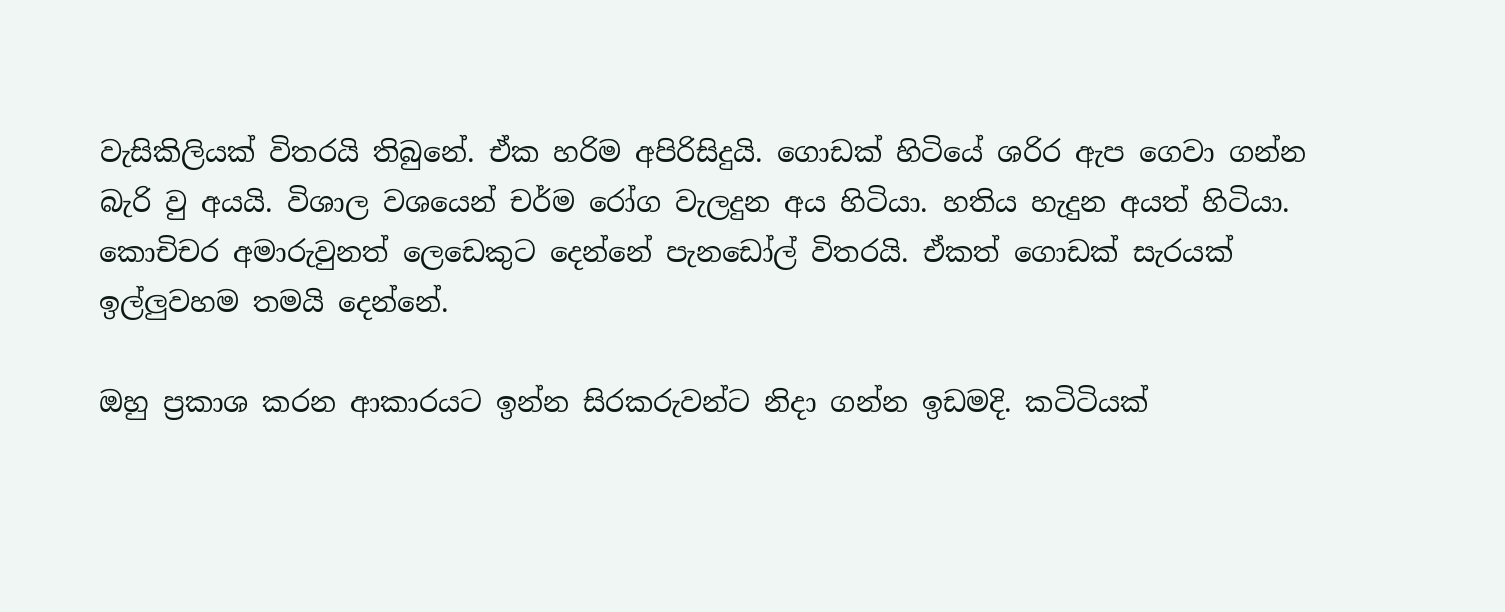වැසිකිලියක් විතරයි තිබුනේ. ඒක හරිම අපිරිසිදුයි. ගොඩක් හිටියේ ශරිර ඇප ගෙවා ගන්න බැරි වු අයයි. විශාල වශයෙන් චර්ම රෝග වැලදුන අය හිටියා. හතිය හැදුන අයත් හිටියා. කොචිචර අමාරුවුනත් ලෙඩෙකුට දෙන්නේ පැනඩෝල් විතරයි. ඒකත් ගොඩක් සැරයක් ඉල්ලුවහම තමයි දෙන්නේ.

ඔහු ප්‍රකාශ කරන ආකාරයට ඉන්න සිරකරුවන්ට නිදා ගන්න ඉඩමදි. කටිටියක්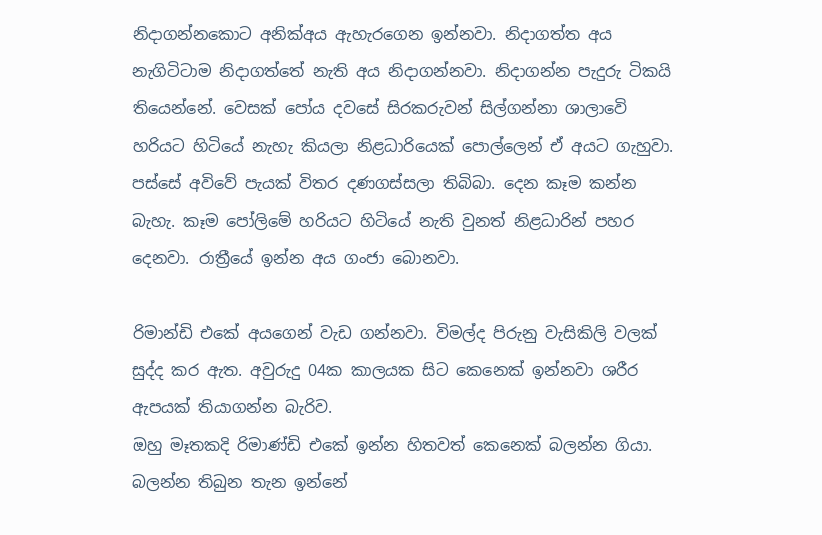නිදාගන්නකොට අනික්අය ඇහැරගෙන ඉන්නවා. නිදාගත්ත අය නැගිටිටාම නිදාගත්තේ නැති අය නිදාගන්නවා. නිදාගන්න පැදුරු ටිකයි තියෙන්නේ. වෙසක් පෝය දවසේ සිරකරුවන් සිල්ගන්නා ශාලාවෙි හරියට හිටියේ නැහැ කියලා නිළධාරියෙක් පොල්ලෙන් ඒ අයට ගැහුවා. පස්සේ අවිවේ පැයක් විතර දණගස්සලා තිබිබා. දෙන කෑම කන්න බැහැ. කෑම පෝලිමේ හරියට හිටියේ නැති වුනත් නිළධාරින් පහර දෙනවා. රාත්‍රීයේ ඉන්න අය ගංජා බොනවා.

රිමාන්ඩි එකේ අයගෙන් වැඩ ගන්නවා. විමල්ද පිරුනු වැසිකිලි වලක් සුද්ද කර ඇත. අවුරුදු 04ක කාලයක සිට කෙනෙක් ඉන්නවා ශරීර ඇපයක් තියාගන්න බැරිව.
ඔහු මෑතකදි රිමාණ්ඩි එකේ ඉන්න හිතවත් කෙනෙක් බලන්න ගියා. බලන්න තිබුන තැන ඉන්නේ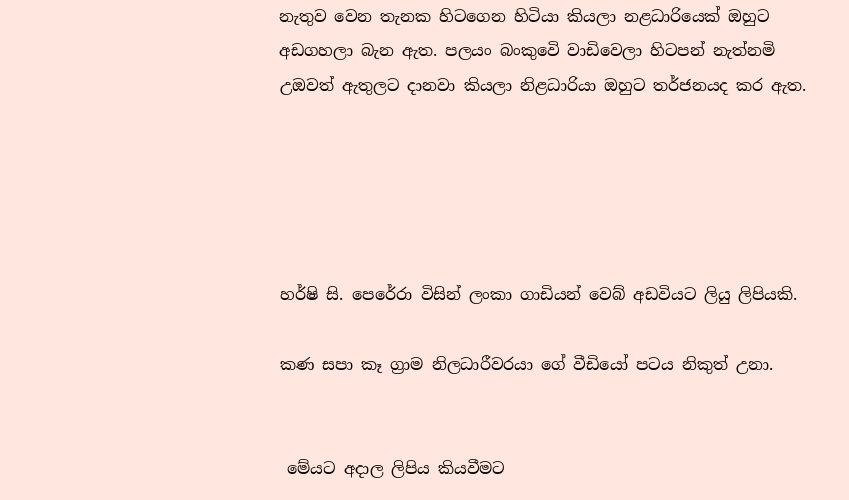නැතුව වෙන තැනක හිටගෙන හිටියා කියලා නළධාරියෙක් ඔහුට අඩගහලා බැන ඇත. පලයං බංකුවෙි වාඩිවෙලා හිටපන් නැත්නමි උඔවත් ඇතුලට දානවා කියලා නිළධාරියා ඔහුට තර්ජනයද කර ඇත.





හර්ෂි සි. පෙරේරා විසින් ලංකා ගාඩියන් වෙබ් අඩවියට ලියු ලිපියකි.

කණ සපා කෑ ග්‍රාම නිලධාරීවරයා ගේ වීඩියෝ පටය නිකුත් උනා.


 මේයට අදාල ලිපිය කියවීමට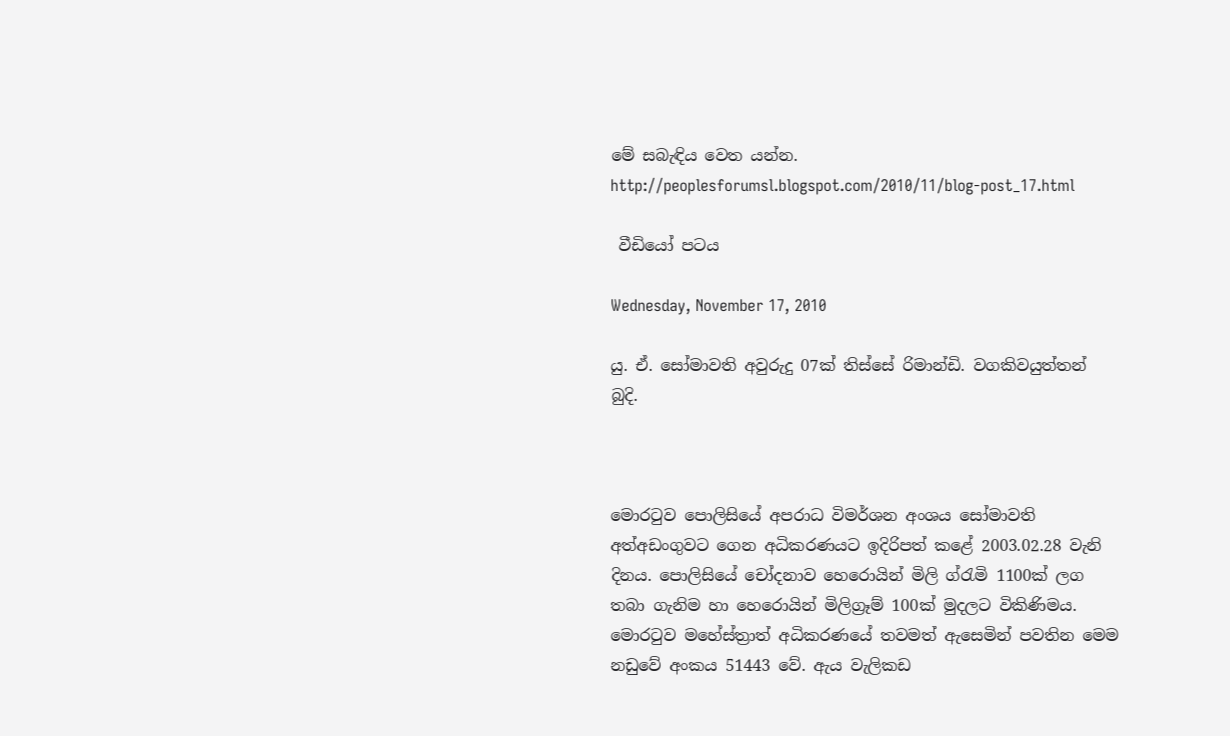මේ සබැඳිය වෙත යන්න.
http://peoplesforumsl.blogspot.com/2010/11/blog-post_17.html

 වීඩියෝ පටය

Wednesday, November 17, 2010

යු. ඒ. සෝමාවති අවුරුදු 07ක් තිස්සේ රිමාන්ඩි. වගකිවයුත්තන් බුදි.



මොරටුව පොලිසියේ අපරාධ විමර්ශන අංශය සෝමාවති අත්අඩංගුවට ගෙන අධිකරණයට ඉදිරිපත් කළේ 2003.02.28 වැනි දිනය. පොලිසියේ චෝදනාව හෙරොයින් මිලි ග්රැමි 1100ක් ලග තබා ගැනිම හා හෙරොයින් මිලිග්‍රෑම් 100ක් මුදලට විකිණිමය. මොරටුව මහේස්ත්‍රාත් අධිකරණයේ තවමත් ඇසෙමින් පවතින මෙම නඩුවේ අංකය 51443 වේ. ඇය වැලිකඩ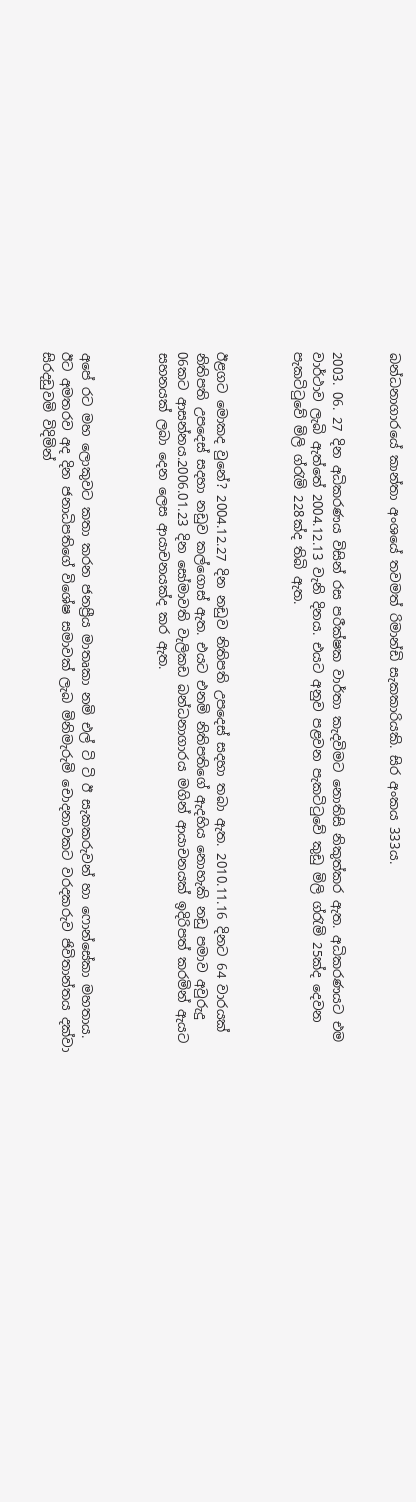බන්ධනාගාරයේ කාන්තා අංශයේ තවමත් රිමාන්ඩි සැකකාරියකි. සිර අංකය 333ය.


2003. 06. 27 දින අධිකරණය විසින් රස පරීක්ෂක වාර්තා කැදවිමට නොතිසි නිකුත්කර ඇත. අධිකරණයට එම වාර්ථාව ලැබි ඇත්තේ 2004.12.13 වැනි දිනය. එයට අනුව පළවන පැකටිටුවේ කුඩු මිලි ග්රැමි 25ක්ද දෙවන පැකටිටුවේ මිලි ග්රැමි 228ක්ද තිබි ඇත.



ඊළගට මොකද වුනේ? 2004.12.27 දින නඩුව නිතිපති උපදෙස් සදහා තබා ඇත. 2010.11.16 දිනට 64 වාරයක් නිතිපති උපදෙස් සදහා නඩුව කල්ගොස් ඇත. එයට එනමි නිතිපතිගේ ඇදහිය නොහැකි නඩු පමාව අවුරුදු 06කට ආසන්නය.2006.01.23 දින සෝමාවති වැලිකඩ බන්ධනාගාරය මගින් ආයාචනයක් ඉදිරිපත් කරමින් ඇයට සහනයක් ලබා දෙන ලෙස ආයාචනයක්ද කර ඇත.



අපේ රට මහ ලොකුවට කතා කරන ජනප්‍රීය මාතෘකා නමි එල් ටි ටි ඊ සැකකරුවන් හා ෆොන්සේකා මහතාය. ඊට අමතරව අද දින ජනාධිපතිගේ විශේෂ සමාවක් ලැබ මිනිමැරුමි චොදනාවකට වරදකරුව ජිවිතාන්තය දක්වා සිරදඩුවමි විදිමින්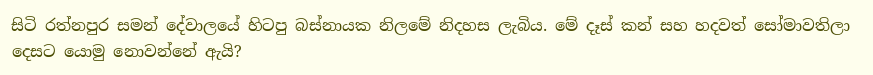සිටි රත්නපුර සමන් දේවාලයේ හිටපු බස්නායක නිලමේ නිදහස ලැබිය. මේ දෑස් කන් සහ හදවත් සෝමාවතිලා දෙසට යොමු නොවන්නේ ඇයි?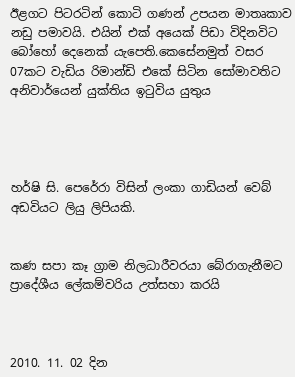ඊළගට පිටරටින් කොටි ගණන් උපයන මාතෘකාව නඩු පමාවයි. එයින් එක් අයෙක් පිඩා විදිනවිට බෝහෝ දෙනෙක් යැපෙති.කෙසේනමුත් වසර 07කට වැඩිය රිමාන්ඩි එකේ සිටින සෝමාවතිට අනිවාර්යෙන් යුක්තිය ඉටුවිය යුතුය




හර්ෂි සි. පෙරේරා විසින් ලංකා ගාඩියන් වෙබ් අඩවියට ලියු ලිපියකි.


කණ සපා කෑ ග්‍රාම නිලධාරීවරයා බේරාගැනීමට ප්‍රාදේශීය ලේකම්වරිය උත්සහා කරයි



2010. 11. 02 දින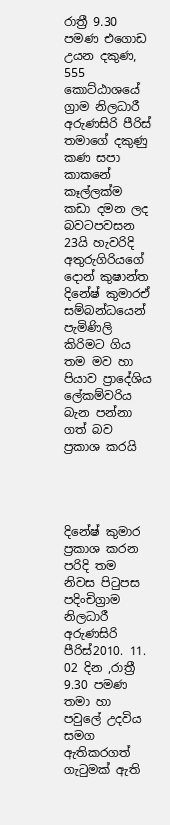රාත්‍රී 9.30 පමණ එගොඩ උයන දකුණ, 555 කොට්ඨාශයේ ග්‍රාම නිලධාරී අරුණසිරි පීරිස් තමාගේ දකුණු කණ සපා කාකනේ කෑල්ලක්ම කඩා දමන ලද බවටපවසන 23යි හැවරිදි අතුරුගිරියගේ දොන් කුෂාන්ත දිනේෂ් කුමාරඒ සම්බන්ධයෙන් පැමිණිලි කිරිමට ගිය තම මව හා පියාව ප්‍රාදේශිය ලේකම්වරිය බැන පන්නා ගත් බව ප්‍රකාශ කරයි




දිනේෂ් කුමාර ප්‍රකාශ කරන පරිදි තම නිවස පිටුපස පදිංචිග්‍රාම නිලධාරී අරුණසිරි පීරිස්2010. 11. 02 දින ,රාත්‍රී 9.30 පමණ තමා හා පවුලේ උදවිය සමග ඇතිකරගත් ගැටුමක් ඇති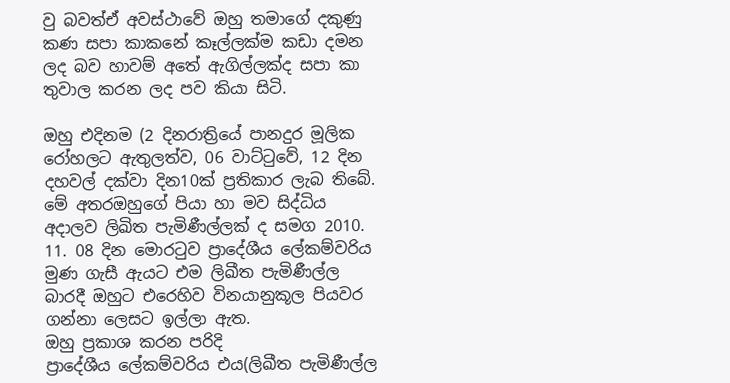වු බවත්ඒ අවස්ථාවේ ඔහු තමාගේ දකුණු කණ සපා කාකනේ කෑල්ලක්ම කඩා දමන ලද බව හාවම් අතේ ඇගිල්ලක්ද සපා කා තුවාල කරන ලද පව කියා සිටි.

ඔහු එදිනම (2 දිනරාත්‍රියේ පානදුර මූලික රෝහලට ඇතුලත්ව, 06 වාට්ටුවේ, 12 දින දහවල් දක්වා දින10ක් ප්‍රතිකාර ලැබ තිබේ.
මේ අතරඔහුගේ පියා හා මව සිද්ධිය අදාලව ලිඛිත පැමිණීල්ලක් ද සමග 2010. 11. 08 දින මොරටුව ප්‍රාදේශීය‍ ලේකම්වරිය මුණ ගැසී ඇයට එම ලිඛීත පැමිණීල්ල බාරදී ඔහුට එරෙහිව විනයානුකූල පියවර ගන්නා ලෙසට ඉල්ලා ඇත.
ඔහු ප්‍රකාශ කරන පරිදි
ප්‍රාදේශීය ලේකම්වරිය එය(ලිඛීත පැමිණීල්ල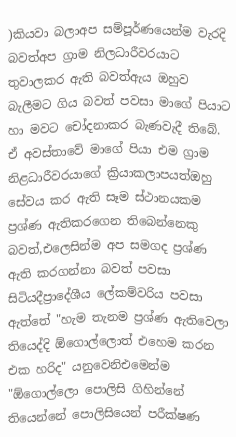)කියවා බලාඅප සම්පූර්ණයෙන්ම වැරදි බවත්අප ග්‍රාම නිලධාරීවරයාට තුවාලකර ඇති බවත්ඇය ඔහුව බැලීමට ගිය බවත් පවසා මාගේ පියාට හා මවට චෝදනාකර බැණවැදී තිබේ.
ඒ අවස්තාවේ මාගේ පියා එම ග්‍රාම නිළධාරීවරයාගේ ක්‍රියාකලාපයත්ඔහු සේවය කර ඇති සෑම ස්ථානයකම ප්‍රශ්ණ ඇතිකරගෙන තිබෙන්නෙකු බවත්,එලෙසින්ම අප සමගද ප්‍රශ්ණ ඇති කරගන්නා බවත් පවසා සිටියදීප්‍රාදේශීය ලේකම්වරිය පවසා ඇත්තේ "හැම තැනම ප්‍රශ්ණ ඇතිවෙලා තියෙද්දි ඕගොල්ලොත් එහෙම කරන එක හරිද" යනුවෙනිඑමෙන්ම "ඕගොල්ලො පොලිසි ගිහින්නේ තියෙන්නේ පොලිසියෙන් පරීක්ෂණ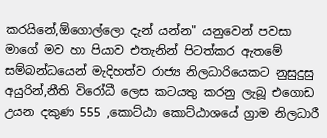කරයිනේ,ඕගොල්ලො දැන් යන්න" යනුවෙන් පවසා මාගේ මව හා පියාව එතැනින් පිටත්කර ඇතමේ සම්බන්ධයෙන් මැදිහත්ව රාජ්‍ය නිලධාරියෙකට නුසුදුසු අයුරින්,නීති විරෝධී ලෙස කටයතු කරනු ලැබූ එගොඩ උයන දකුණ 555 ,කොට්ඨා කොට්ඨාශයේ ග්‍රාම නිලධාරී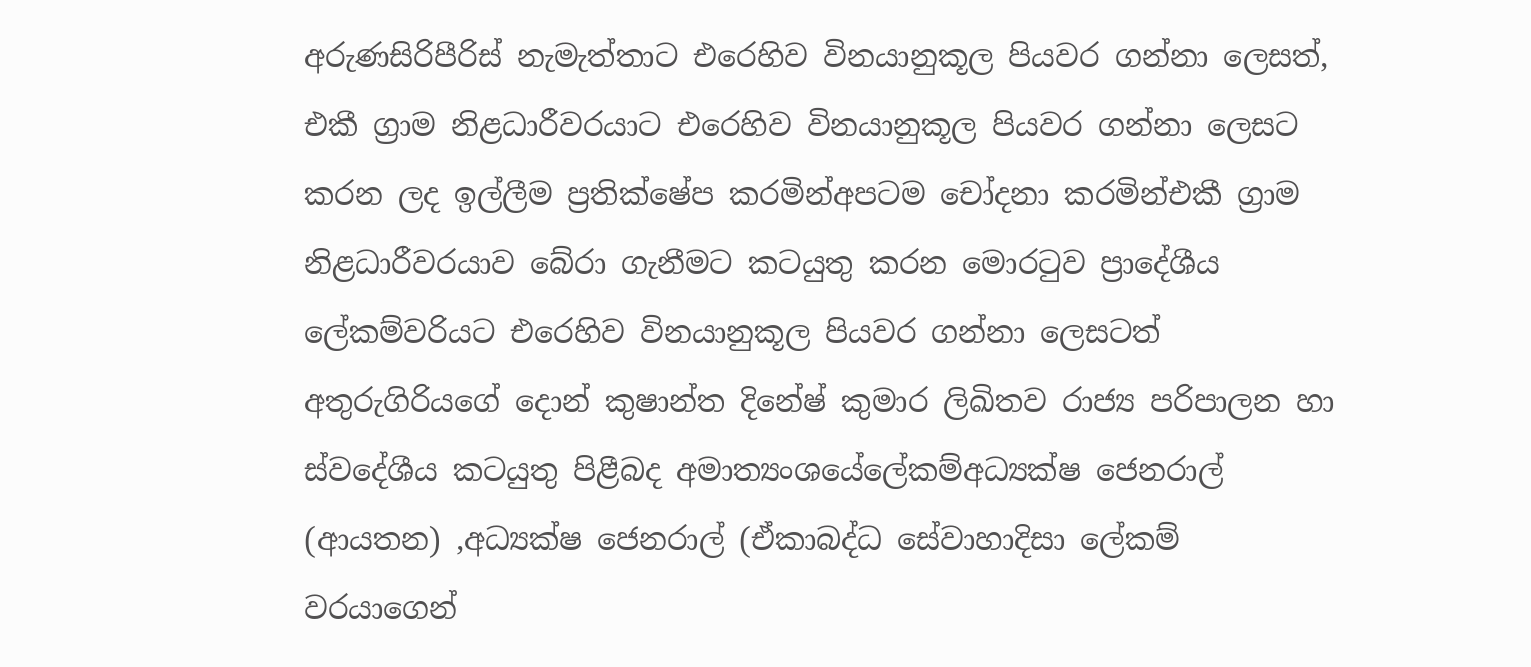අරුණසිරිපීරිස් නැමැත්තාට එරෙහිව විනයානුකූල පියවර ගන්නා ලෙසත්,
එකී ග්‍රාම නිළධාරීවරයාට එරෙහිව විනයානුකූල පියවර ගන්නා ලෙසට කරන ලද ඉල්ලීම ප්‍රති‍ක්ෂේප කරමින්අපටම චෝදනා කරමින්එකී ග්‍රාම නිළධාරීවරයාව බේරා ගැනීමට කටයුතු කරන මොරටුව ප්‍රාදේශීය ලේකම්වරියට එරෙහිව විනයානුකූල පියවර ගන්නා ලෙසටත්
අතුරුගිරියගේ දොන් කුෂාන්ත දිනේෂ් කුමාර ලිඛිතව රාජ්‍ය පරිපාලන හා ස්වදේශීය කටයුතු පිළීබද අමාත්‍යංශ‍යේලේකම්අධ්‍යක්ෂ ජෙනරාල් (ආයතන) ,අධ්‍යක්ෂ ජෙනරාල් (ඒකාබද්ධ සේවාහාදිසා ලේකම් වරයාගෙන්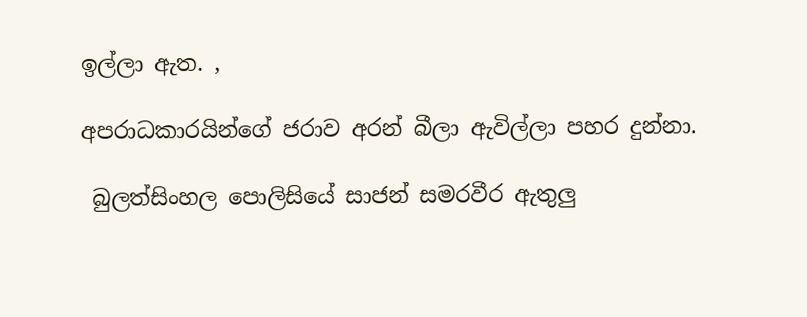ඉල්ලා ඇත. ,

අපරාධකාරයින්ගේ ජරාව අරන් බීලා ඇවිල්ලා පහර දුන්නා.

 බුලත්සිංහල පොලිසියේ සාජන් සමරවීර ඇතුලු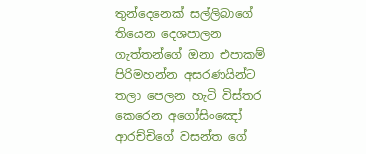තුන්දෙනෙක් සල්ලිබාගේ තියෙන දෙශපාලන ගැත්තන්ගේ ඔනා එපාකම් පිරිමහන්න අසරණයින්ට තලා පෙලන හැටි විස්තර කෙරෙන අගෝසිංඤෝ ආරච්චිගේ වසන්ත ගේ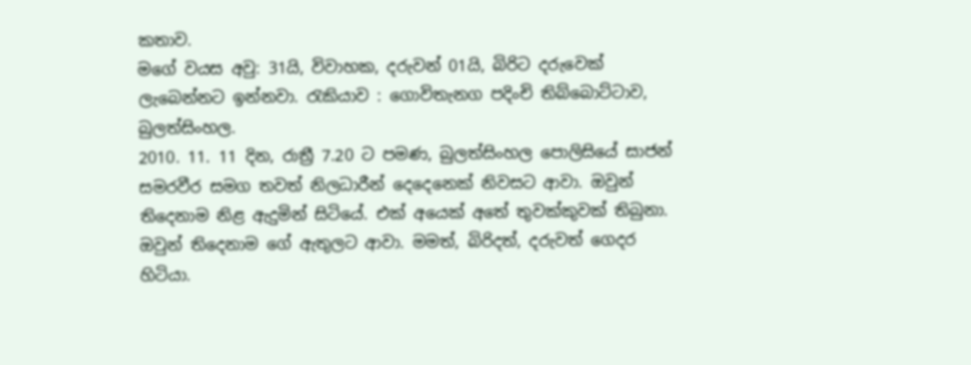කතාව.
මගේ වයස අවු: 31යි, විවාහක, දරුවන් 01යි, බිරිට දරුවෙක් ලැබෙන්නට ඉන්නවා. රැකියාව : ගොවිතැනග පදිංචි තිබ්බොට්ටාව, බුලත්සිංහල.
2010. 11. 11 දින, රාත්‍රී 7.20 ට පමණ, බුලත්සිංහල පොලිසියේ සාජන් සමරවීර සමග තවත් නිලධාරීන් දෙදෙනෙක් නිවසට ආවා. ඔවුන් තිදෙනාම නිළ ඇදුමින් සිටියේ. එක් අයෙක් අතේ තුවක්කුවක් තිබුනා. ඔවුන් තිදෙනාම ගේ ඇතුලට ආවා. මමත්, බිරිදත්, දරුවත් ගෙදර හිටියා.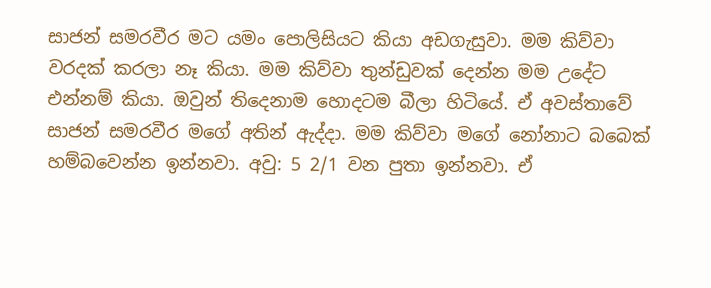සාජන් සමරවීර මට යමං පොලිසියට කියා අඩගැසුවා. මම කිව්වා වරදක් කරලා නෑ කියා. මම කිව්වා තුන්ඩුවක් දෙන්න මම උදේට එන්නම් කියා. ඔවුන් තිදෙනාම හොදටම බීලා හිටියේ. ඒ අවස්තාවේ සාජන් සමරවීර මගේ අතින් ඇද්දා. මම කිව්වා මගේ නෝනාට බබෙක් හම්බවෙන්න ඉන්නවා. අවු: 5 2/1 වන පුතා ඉන්නවා. ඒ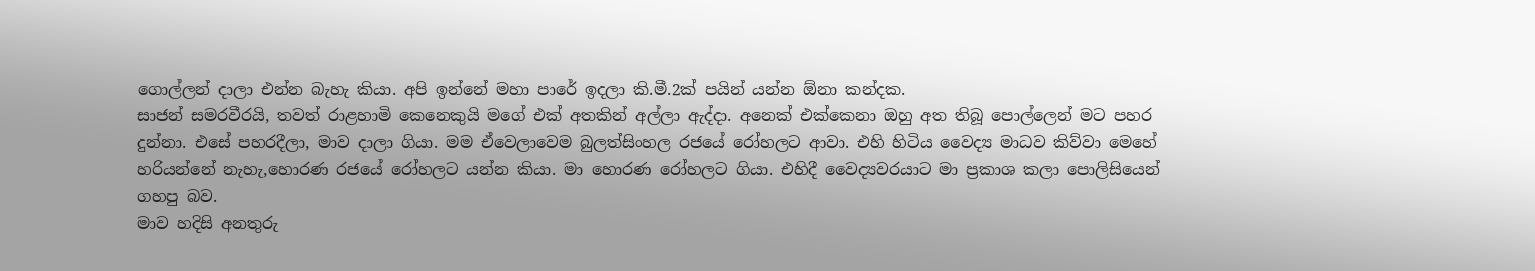ගොල්ලන් දාලා එන්න බැහැ කියා. අපි ඉන්නේ මහා පාරේ ඉදලා කි.මී.2ක් පයින් යන්න ඕනා කන්දක.
සාජන් සමරවීරයි, තවත් රාළහාමි කෙනෙකුයි මගේ එක් අතකින් අල්ලා ඇද්දා. අනෙක් එක්කෙනා ඔහු අත තිබූ පොල්ලෙන් මට පහර දුන්නා. එසේ පහරදීලා, මාව දාලා ගියා. මම ඒවෙලාවෙම බුලත්සිංහල රජයේ රෝහලට ආවා. එහි හිටිය වෛද්‍ය මාධව කිව්වා මෙහේ හරියන්නේ නැහැ,හොරණ රජයේ රෝහලට යන්න කියා. මා හොරණ රෝහලට ගියා. එහිදී වෛද්‍යවරයාට මා ප්‍රකාශ කලා පොලිසියෙන් ගහපු බව.
මාව හදිසි අනතුරු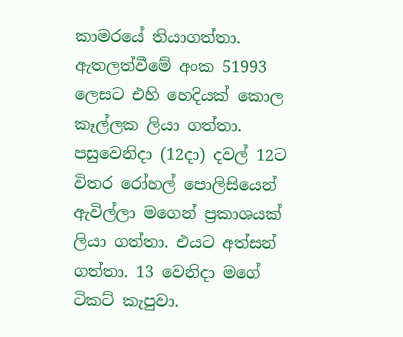කාමරයේ තියාගත්තා. ඇතලත්වීමේ අංක 51993 ලෙසට එහි හෙදියක් කොල කෑල්ලක ලියා ගත්තා. පසුවෙනිදා (12දා) දවල් 12ට විතර රෝහල් පොලිසියෙන් ඇවිල්ලා මගෙන් ප්‍රකාශයක් ලියා ගත්තා. එයට අත්සන් ගත්තා. 13 වෙනිදා මගේ ටිකට් කැපුවා.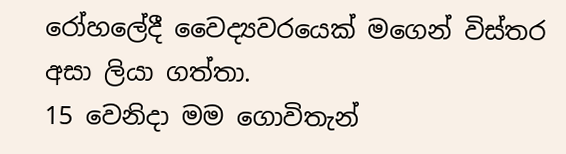රෝහලේදී වෛද්‍යවරයෙක් මගෙන් විස්තර අසා ලියා ගත්තා.
15 වෙනිදා මම ගොවිතැන්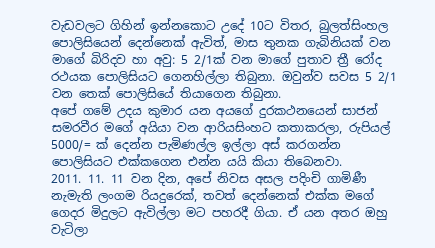වැඩවලට ගිහින් ඉන්නකොට උදේ 10ට විතර, බුලත්සිංහල පොලිසියෙන් දෙන්නෙක් ඇවිත්, මාස තුනක ගැබිනියක් වන මාගේ බිරිදව හා අවු: 5 2/1ක් වන මාගේ පුතාව ත්‍රී රෝද රථයක පොලිසියට ගෙනහිල්ලා තිබුනා. ඔවුන්ව සවස 5 2/1 වන තෙක් පොලිසියේ තියාගෙන තිබුනා.
අපේ ගමේ උදය කුමාර යන අයගේ දුරකථනයෙන් සාජන් සමරවීර මගේ අයියා වන ආරියසිංහට කතාකරලා, රුපියල් 5000/= ක් දෙන්න පැමිණල්ල ඉල්ලා අස් කරගන්න පොලිසියට එක්කගෙන එන්න යයි කියා තිබෙනවා.
2011. 11. 11 වන දින, අපේ නිවස අසල පදිංචි ගාමිණී නැමැති ලංගම රියදුරෙක්, තවත් දෙන්නෙක් එක්ක මගේ ගෙදර මිදුලට ඇවිල්ලා මට පහරදී ගියා. ඒ යන අතර ඔහු වැටිලා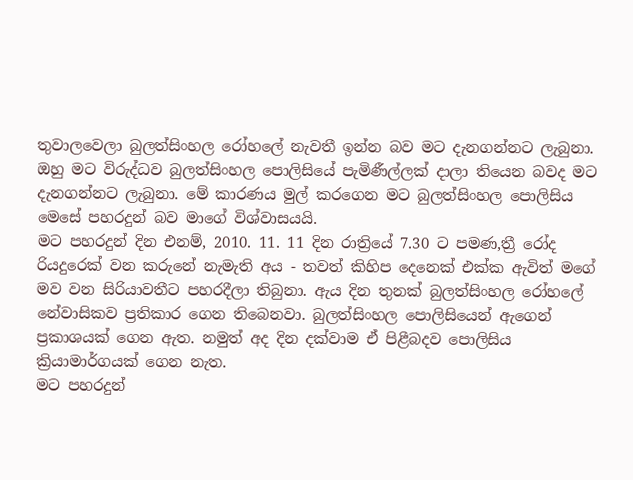තුවාලවෙලා බුලත්සිංහල රෝහලේ නැවතී ඉන්න බව මට දැනගන්නට ලැබුනා. ඔහු මට විරුද්ධව බුලත්සිංහල පොලිසියේ පැමිණීල්ලක් දාලා තියෙන බවද මට දැනගන්නට ලැබුනා. මේ කාරණය මුල් කරගෙන මට බුලත්සිංහල පොලිසිය මෙසේ පහරදුන් බව මාගේ විශ්වාසයයි.
මට පහරදුන් දින එනම්, 2010. 11. 11 දින රාත්‍රියේ 7.30 ට පමණ,ත්‍රී රෝද රියදුරෙක් වන කරුනේ නැමැති අය - තවත් කිහිප දෙනෙක් එක්ක ඇවිත් මගේ මව වන සිරියාවතීට පහරදීලා තිබුනා. ඇය දින තුනක් බුලත්සිංහල රෝහලේ නේවාසිකව ප්‍රතිකාර ගෙන තිබෙනවා. බුලත්සිංහල පොලිසියෙන් ඇ‍ගෙන් ප්‍රකාශයක් ගෙන ඇත. නමුත් අද දින දක්වාම ඒ පිළීබදව පොලිසිය ක්‍රියාමාර්ගයක් ගෙන නැත.
මට පහරදුන්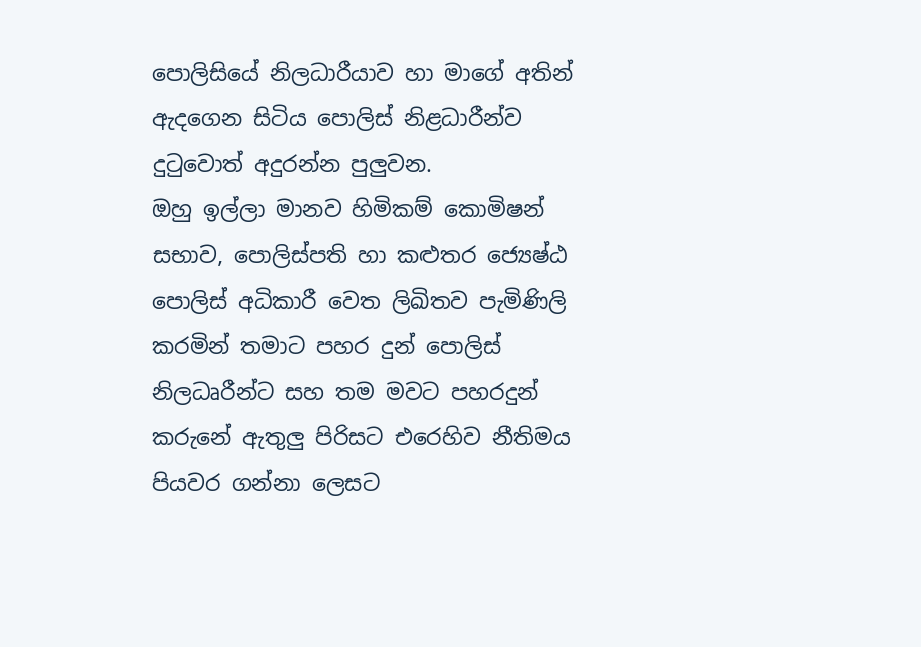පොලිසියේ නිලධාරීයාව හා මාගේ අතින් ඇදගෙන සිටිය පොලිස් නිළධාරීන්ව දුටුවොත් අදුරන්න පුලුවන.
ඔහු ඉල්ලා මානව හිමිකම් කොමිෂන් සභාව, පොලිස්පති හා කළුතර ජ්‍යෙෂ්ඨ පොලිස් අධිකාරී වෙත ලිඛිතව පැමිණිලි කරමින් තමාට පහර දුන් පොලිස් නිලධෘරීන්ට සහ තම මවට පහරදුන් කරුනේ ඇතුලු පිරිසට එරෙහිව නීතිමය පියවර ගන්නා ලෙසට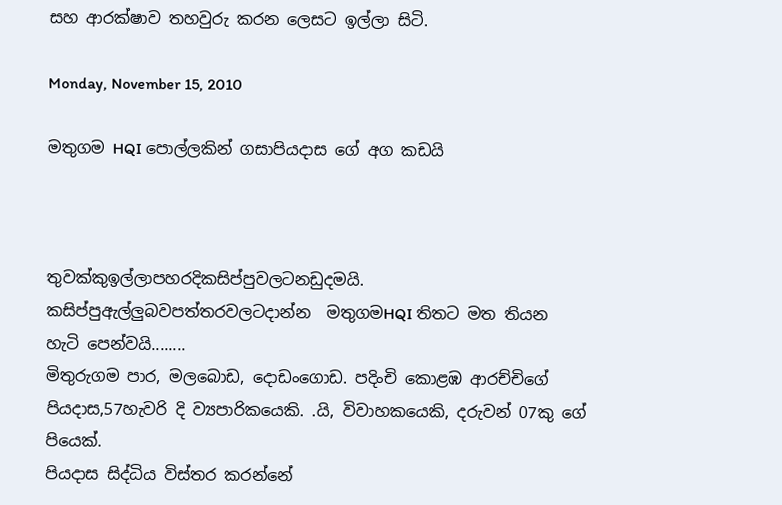සහ ආරක්ෂාව තහවුරු කරන ලෙසට ඉල්ලා සිටි.

Monday, November 15, 2010

මතුගම HQI පොල්ලකින් ගසාපියදාස ගේ අග කඩයි



තුවක්කුඉල්ලාපහරදිකසිප්පුවලටනඩුදමයි. කසිප්පුඇල්ලුබවපත්තරවලටදාන්න ‍ මතුගමHQI තිතට මත තියන හැටි පෙන්වයි........
මිතුරුගම පාර, මලබොඩ, දොඩංගොඩ. පදිංචි කොළඹ ආරච්චිගේ පියදාස,57හැවරි දි ව්‍යපාරිකයෙකි. .යි, විවාහකයෙකි, දරුවන් 07කු ගේ පියෙක්.
පියදාස සිද්ධිය විස්තර කරන්නේ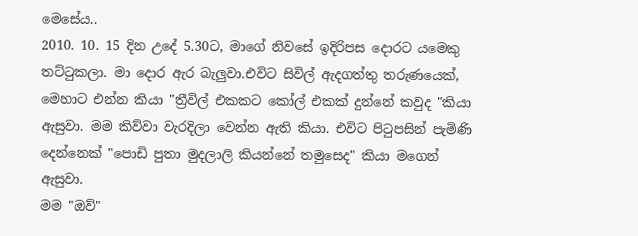මෙසේය..
2010. 10. 15 දින උදේ 5.30ට, මාගේ නිවසේ ඉදිරිපස දොරට යමෙකු තට්ටුකලා. මා දොර ඇර බැලුවා.එවිට සිවිල් ඇදගත්තු තරුණයෙක්, මෙහාට එන්න කියා "ත්‍රීවිල් එකකට කෝල් එකක් දුන්නේ කවුද "කියා ඇසුවා. මම කිව්වා වැරදිලා වෙන්න ඇති කියා. එවිට පිටුපසින් පැමිණි දෙන්නෙක් "පොඩි පුතා මුදලාලි කියන්නේ තමුසෙද" කියා මගෙන් ඇසුවා.
මම "ඔව්"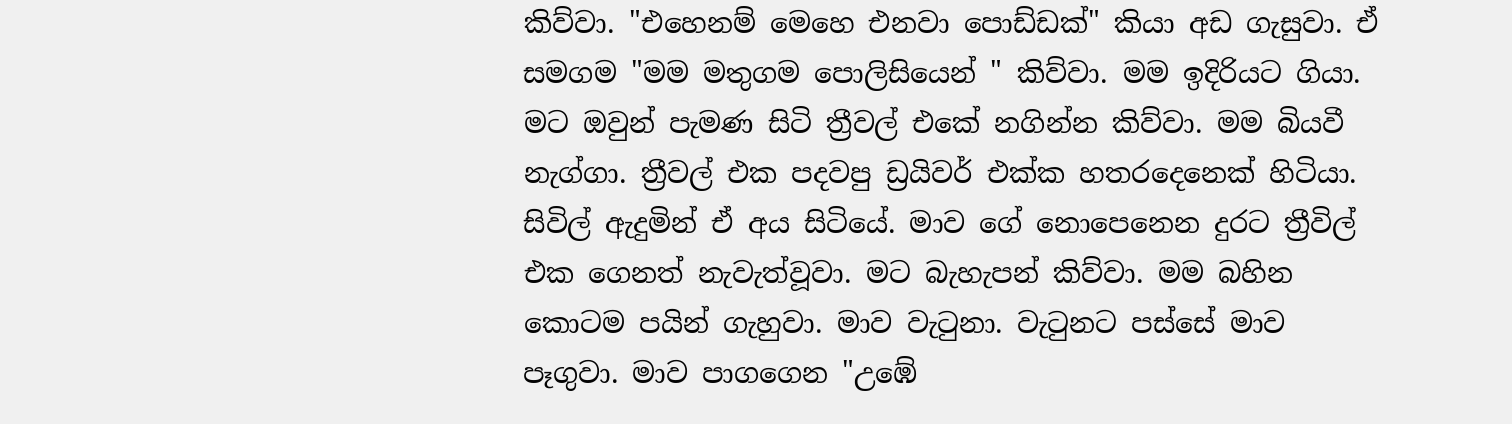කිව්වා. "එහෙනම් මෙහෙ එනවා පොඩ්ඩක්" කියා අඩ ගැසුවා. ඒ සමගම "මම මතුගම පොලිසියෙන් " කිව්වා. මම ඉදිරියට ගියා. මට ඔවුන් පැමණ සිටි ත්‍රීවල් එකේ නගින්න කිව්වා. මම බියවී නැග්ගා. ත්‍රීවල් එක පදවපු ඩ්‍රයිවර් එක්ක හතරදෙනෙක් හිටියා. සිවිල් ඇදුමින් ඒ අය සිටියේ. මාව ගේ නොපෙනෙන දුරට ත්‍රීවිල් එක ගෙනත් නැවැත්වූවා. මට බැහැපන් කිව්වා. මම බහින කොටම පයින් ගැහුවා. මාව වැටුනා. වැටුනට පස්සේ මාව පෑගුවා. මාව පාගගෙන "උඹේ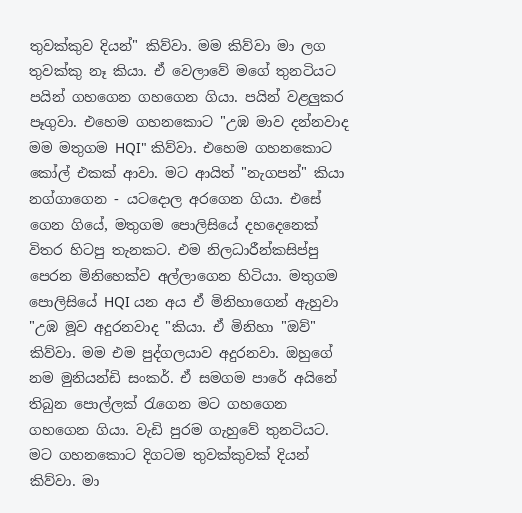තුවක්කුව දියන්" කිව්වා. මම කිව්වා මා ලග තුවක්කු නෑ කියා. ඒ වෙලාවේ මගේ තුනටියට පයින් ගහගෙන ගහගෙන ගියා. පයින් වළලුකර පෑගුවා. එහෙම ගහනකොට "උඹ මාව දන්නවාද මම මතුගම HQI" කිව්වා. එහෙම ගහනකොට කෝල් එකක් ආවා. මට ආයිත් "නැගපන්" කියා නග්ගාගෙන - යටදොල අරගෙන ගියා. එසේ ගෙන ගියේ, මතුගම පොලිසියේ දහදෙනෙක් විතර හිටපු තැනකට. එම නිලධාරීන්කසිප්පු පෙරන මිනිහෙක්ව අල්ලාගෙන හිටියා. මතුගම පොලිසියේ HQI යන අය ඒ මිනිහාගෙන් ඇහුවා "උඹ මූව අදුරනවාද "කියා. ඒ මිනිහා "ඔව්" කිව්වා. මම එම පුද්ගලයාව අදුරනවා. ඔහුගේ නම මුනියන්ඩි සංකර්. ඒ සමගම පාරේ අයිනේ තිබුන පොල්ලක් රැගෙන මට ගහගෙන ගහගෙන ගියා. වැඩි පුරම ගැහුවේ තුනටියට. මට ගහනකොට දිගටම තුවක්කුවක් දියන් කිව්වා. මා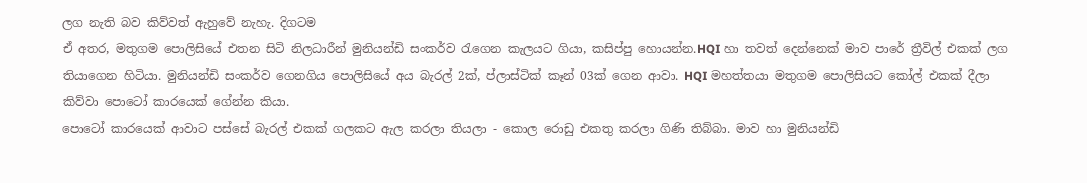ලග නැති බව කිව්වත් ඇහුවේ නැහැ. දිගටම
ඒ අතර, මතුගම පොලිසියේ එතන සිටි නිලධාරීන් මුනියන්ඩි සංකර්ව රැගෙන කැලයට ගියා, කසිප්පු හොයන්න.HQI හා තවත් දෙන්නෙක් මාව පාරේ ත්‍රීවිල් එකක් ලග තියාගෙන හිටියා. මුනියන්ඩි සංකර්ව ගෙනගිය පොලිසියේ අය බැරල් 2ක්, ප්ලාස්ටික් කෑන් 03ක් ගෙන ආවා. HQI මහත්තයා මතුගම පොලිසියට කෝල් එකක් දීලා කිව්වා ‍‍පොටෝ කාරයෙක් ගේන්න කියා.
පොටෝ කාරයෙක් ආවාට පස්සේ බැරල් එකක් ගලකට ඇල කරලා තියලා - කොල රොඩු එකතු කරලා ගිණි තිබ්බා. මාව හා මුනියන්ඩි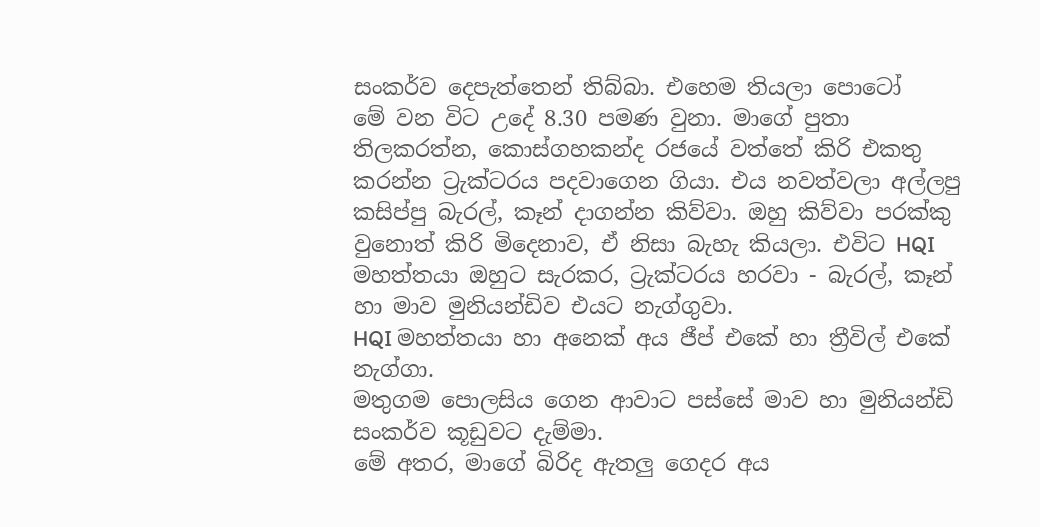සංකර්ව දෙපැත්තෙන් තිබ්බා. එහෙම තියලා පොටෝ
මේ වන විට උදේ 8.30 පමණ වුනා. මාගේ පුතා තිලකරත්න, කොස්ගහකන්ද රජයේ වත්තේ කිරි එකතු කරන්න ට්‍රැක්ටරය පදවාගෙන ගියා. එය නවත්වලා අල්ලපු කසිප්පු බැරල්, කෑන් දාගන්න කිව්වා. ඔහු කිව්වා පරක්කු වුනොත් කිරි මිදෙනාව, ඒ නිසා බැහැ කියලා. එවිට HQI මහත්තයා ඔහුට සැරකර, ට්‍රැක්ටරය හරවා - බැරල්, කෑන් හා මාව මුනියන්ඩිව එයට නැග්ගුවා.
HQI මහත්තයා හා අනෙක් අය ජීප් එකේ හා ත්‍රීවිල් එකේ නැග්ගා.
මතුගම පොලසිය ගෙන ආවාට පස්සේ මාව හා මුනියන්ඩි සංකර්ව කූඩුවට දැම්මා.
මේ අතර, මාගේ බිරිද ඇතලු ගෙදර අය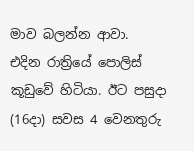මාව බලන්න ආවා.
එදින රාත්‍රියේ පොලිස් කූඩුවේ හිටියා. ඊට පසුදා (16දා) සවස 4 වෙනතුරු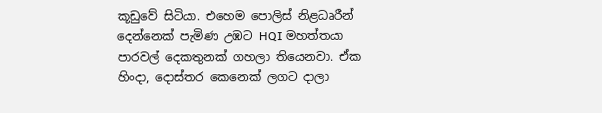කූඩුවේ සිටියා. එහෙම පොලිස් නිළධෘරීන් දෙන්නෙක් පැමිණ උඹට HQI මහත්තයා පාරවල් දෙකතුනක් ගහලා තියෙනවා. ඒක හිංදා, දොස්තර ‍කෙනෙක් ලගට දාලා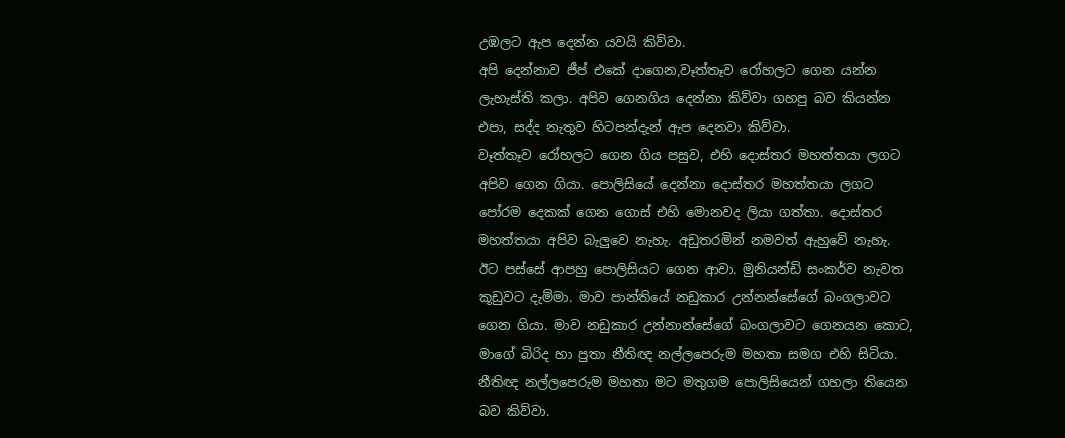උඹලට ඇප දෙන්න යවයි කිව්වා.
අපි දෙන්නාව ජීප් එකේ දාගෙන,වෑත්තෑව රෝහලට ගෙන යන්න ලැහැස්ති කලා. අපිව ගෙනගිය දෙන්නා කිව්වා ගහපු බව කියන්න එපා, සද්ද නැතුව හිටපන්දැන් ඇප දෙනවා කිව්වා.
වෑත්තෑව රෝහලට ගෙන ගිය පසුව, එහි දොස්තර මහත්තයා ලගට අපිව ගෙන ගියා. පොලිසියේ දෙන්නා දොස්තර මහත්තයා ලගට පෝරම දෙකක් ගෙන ගොස් එහි මොනවද ලියා ගත්තා. දොස්තර මහත්තයා අපිව බැලුවෙ නැහැ. අඩුතරමින් නමවත් ඇහුවේ නැහැ.
ඊ‍ට පස්සේ ආපහු පොලිසියට ගෙන ආවා. මුනියන්ඩි සංකර්ව නැවත කූඩුවට දැම්මා. මාව පාන්තියේ නඩුකාර උන්නන්සේගේ බංගලාවට ගෙන ගියා. මාව නඩුකාර උන්නාන්සේගේ බංගලාවට ගෙනයන කොට, මාගේ බිරිද හා පුතා නීතිඥ නල්ලපෙරුම මහතා සමග එහි සිටියා.
නීතිඥ නල්ලපෙරුම මහතා මට මතුගම පොලිසියෙන් ගහලා තියෙන බව කිව්වා.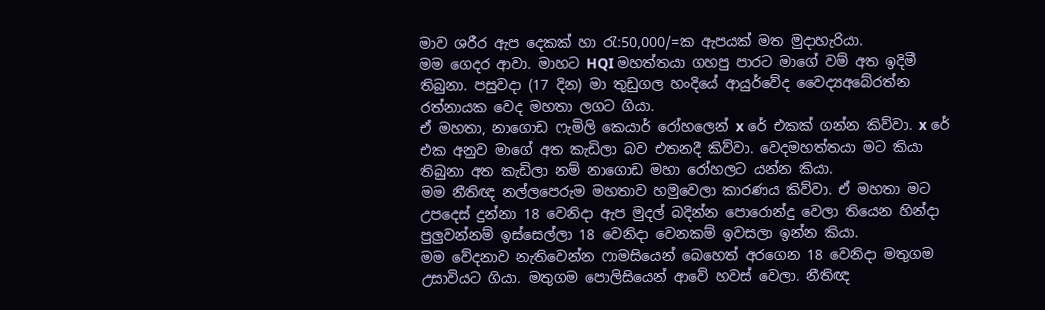මාව ශරීර ඇප දෙකක් හා රැ:50,000/=ක ඇපයක් මත මුදාහැරියා.
මම ගෙදර ආවා. මාහට HQI මහත්තයා ගහපු පාරට මාගේ වම් අත ඉදිමී තිබුනා. පසුවදා (17 දින) මා තුඩුගල හංදියේ ආයුර්වේද වෛද්‍යඅබේරත්න රත්නායක වෙද මහතා ලගට ගියා.
ඒ මහතා, නාගොඩ ෆැමිලි කෙයාර් රෝහලෙන් x රේ එකක් ගන්න කිව්වා. x රේ එක අනුව මාගේ අත කැඩිලා බව එතනදී කිව්වා. වෙදමහත්තයා මට කියා තිබුනා අත කැඩිලා නම් නාගොඩ මහා රෝහලට යන්න කියා.
මම නීතිඥ නල්ලපෙරුම මහතාව හමුවෙලා කාරණය කිව්වා. ඒ මහතා මට උපදෙස් දුන්නා 18 වෙනිදා ඇප මුදල් බදින්න පොරොන්දු වෙලා තියෙන හින්දා පුලුවන්නම් ඉස්සෙල්ලා 18 වෙනිදා වෙනකම් ඉවසලා ඉන්න කියා.
මම වේදනාව නැතිවෙන්න ෆාමසියෙන් බෙහෙත් අරගෙන 18 වෙනිදා මතුගම උසාවියට ගියා. මතුගම පොලිසියෙන් ආවේ හවස් වෙලා. නීතිඥ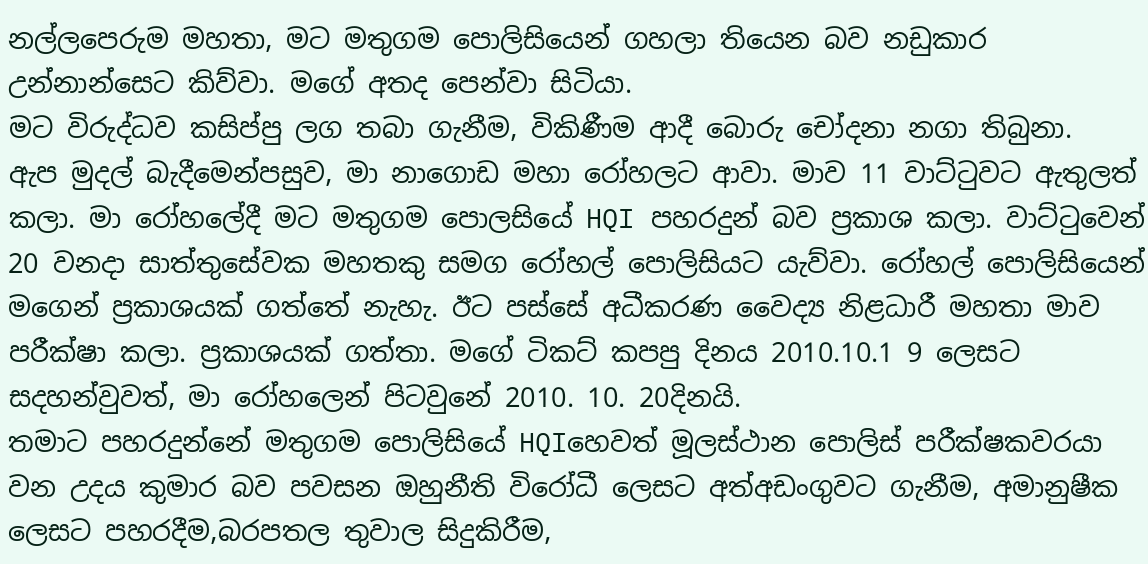නල්ලපෙරුම මහතා, මට මතුගම පොලිසියෙන් ගහලා තියෙන බව නඩුකාර උන්නාන්සෙට කිව්වා. මගේ අතද පෙන්වා සිටියා.
මට විරුද්ධව කසිප්පු ලග තබා ගැනීම, විකිණීම ආදී බොරු චෝදනා නගා තිබුනා.
ඇප මුදල් බැදීමෙන්පසුව, මා නාගොඩ මහා රෝහලට ආවා. මාව 11 වාට්ටුවට ඇතුලත් කලා. මා රෝහලේදී මට මතුගම පොලසියේ HQI පහරදුන් බව ප්‍රකාශ කලා. වාට්ටුවෙන් 20 වනදා සාත්තුසේවක මහතකු සමග රෝහල් පොලිසියට යැව්වා. රෝහල් පොලිසියෙන් මගෙන් ප්‍රකාශයක් ගත්තේ නැහැ. ඊට පස්සේ අධීකරණ වෛද්‍ය නිළධාරී මහතා මාව පරීක්ෂා කලා. ප්‍රකාශයක් ගත්තා. මගේ ටිකට් කපපු දිනය 2010.10.1 9 ලෙසට සදහන්වුවත්, මා රෝහලෙන් පිටවුනේ 2010. 10. 20දිනයි.
තමාට පහරදුන්නේ මතුගම පොලිසියේ HQIහෙවත් මූලස්ථාන පොලිස් පරීක්ෂකවරයා වන උදය කුමාර බව පවසන ඔහුනීති විරෝධී ලෙසට අත්අඩංගුවට ගැනීම, අමානුෂීක ලෙසට පහරදීම,බරපතල තුවාල සිදුකිරීම,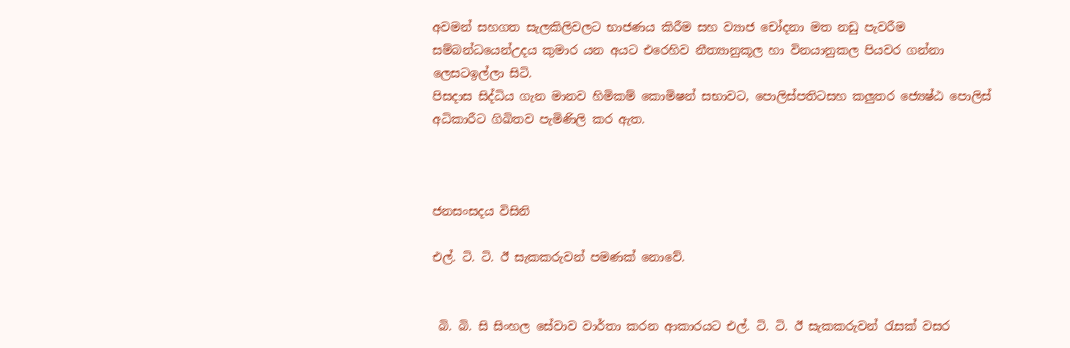අවමන් සහගත සැලකිලිවලට භාජණය කිරීම සහ ව්‍යාජ චෝදනා මත නඩු පැවරීම සම්බන්ධයෙන්උදය කුමාර යන අයට එරෙහිව නීත්‍යානුකූල හා විනයානුකල පියවර ගන්නා ලෙසටඉල්ලා සිටි.
පිසදාස සිද්ධිය ගැන මානව හිමිකම් කොමිෂන් සභාවට, පොලිස්පතිටසහ කලුතර ජ්‍යෙෂ්ඨ පොලිස් අධිකාරීට ගිඛිතව පැමිණිලි කර ඇත.



ජනසංසදය විසිනි

එල්. ටි. ටි. ඊ සැකකරුවන් පමණක් නොවේ.


 බි. බි. සි සිංහල සේවාව වාර්තා කරන ආකාරයට එල්. ටි. ටි. ඊ සැකකරුවන් රැසක් වසර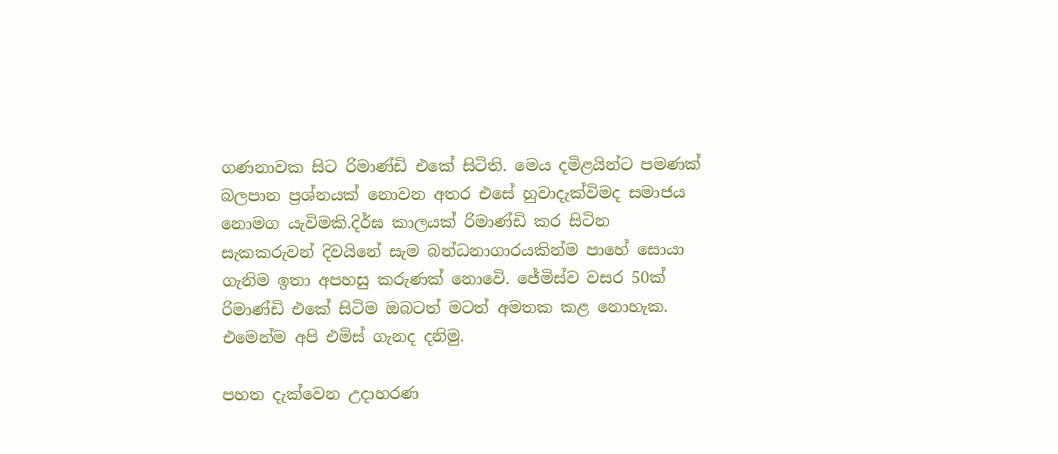ගණනාවක සිට රිමාණ්ඩි එකේ සිටිති. මෙය දමිළයින්ට පමණක් බලපාන ප්‍රශ්නයක් නොවන අතර එසේ හුවාදැක්විමද සමාජය නොමග යැවිමකි.දිර්ඝ කාලයක් රිමාණ්ඩි කර සිටින සැකකරුවන් දිවයිනේ සැම බන්ධනාගාරයකින්ම පාහේ සොයා ගැනිම ඉතා අපහසු කරුණක් නොවෙි. ජේමිස්ව වසර 50ක් රිමාණ්ඩි එකේ සිටිම ඔබටත් මටත් අමතක කළ නොහැක. එමෙන්ම අපි එමිස් ගැනද දනිමු.

පහත දැක්වෙන උදාහරණ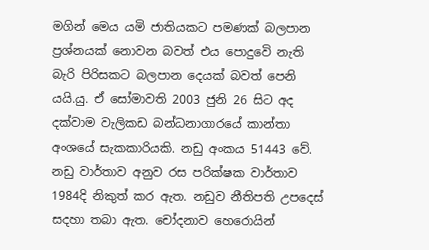මගින් මෙය යමි ජාතියකට පමණක් බලපාන ප්‍රශ්නයක් නොවන බවත් එය පොදුවෙි නැති බැරි පිරිසකට බලපාන දෙයක් බවත් පෙනි යයි.යු. ඒ සෝමාවති 2003 ජුනි 26 සිට අද දක්වාම වැලිකඩ බන්ධනාගාරයේ කාන්තා අංශයේ සැකකාරියකි. නඩු අංකය 51443 වේ. නඩු වාර්තාව අනුව රස පරික්ෂක වාර්තාව 1984දි නිකුත් කර ඇත. නඩුව නීතිපති උපදෙස් සදහා තබා ඇත. චෝදනාව හෙරොයින්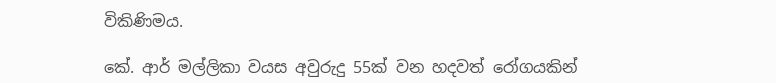විකිණිමය.

කේ. ආර් මල්ලිකා වයස අවුරුදු 55ක් වන හදවත් රෝගයකින්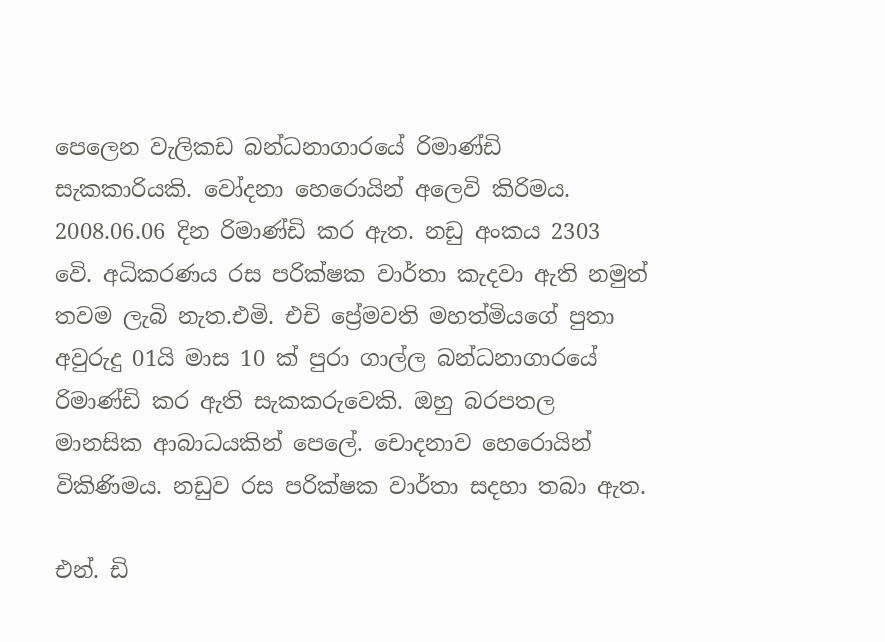පෙලෙන වැලිකඩ බන්ධනාගාරයේ රිමාණ්ඩි සැකකාරියකි. වෝදනා හෙරොයින් අලෙවි කිරිමය. 2008.06.06 දින රිමාණ්ඩි කර ඇත. නඩු අංකය 2303 වෙි. අධිකරණය රස පරික්ෂක වාර්තා කැදවා ඇති නමුත් තවම ලැබි නැත.එමි. එචි ප්‍රේමවති මහත්මියගේ පුතා අවුරුදු 01යි මාස 10 ක් පුරා ගාල්ල බන්ධනාගාරයේ රිමාණ්ඩි කර ඇති සැකකරුවෙකි. ඔහු බරපතල මානසික ආබාධයකින් පෙලේ. චොදනාව හෙරොයින් විකිණිමය. නඩුව රස පරික්ෂක වාර්තා සදහා තබා ඇත.

එන්. ඩි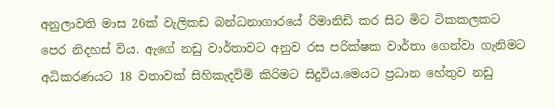අනුලාවති මාස 26ක් වැලිකඩ බන්ධනාගාරයේ රිමානිඩි කර සිට මිට ටිකකලකට පෙර නිදහස් විය. ඇගේ නඩු වාර්තාවට අනුව රස පරික්ෂක වාර්තා ගෙන්වා ගැනිමට අධිකරණයට 18 වතාවක් සිහිකැදවිමි කිරිමට සිදුවිය.මෙයට ප්‍රධාන හේතුව නඩු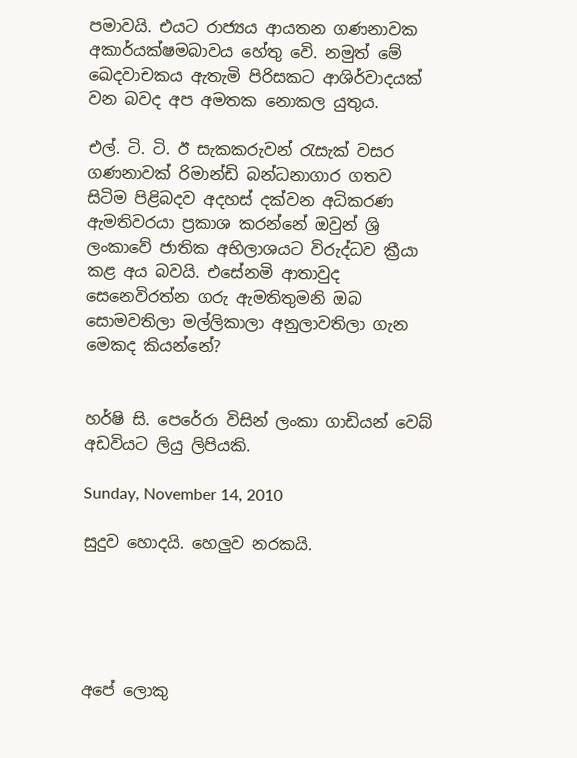පමාවයි. එයට රාජ්‍යය ආයතන ගණනාවක අකාර්යක්ෂමබාවය හේතු වෙි. නමුත් මේ ඛෙදවාචකය ඇතැමි පිරිසකට ආශිර්වාදයක් වන බවද අප අමතක නොකල යුතුය.

එල්. ටි. ටි. ඊ සැකකරුවන් රැසැක් වසර ගණනාවක් රිමාන්ඩි බන්ධනාගාර ගතව සිටිම පිළිබදව අදහස් දක්වන අධිකරණ ඇමතිවරයා ප්‍රකාශ කරන්නේ ඔවුන් ශ්‍රි ලංකාවේ ජාතික අභිලාශයට විරුද්ධව ක්‍රීයා කළ අය බවයි. එසේනමි ආතාවුද සෙනෙවිරත්න ගරු ඇමතිතුමනි ඔබ සොමවතිලා මල්ලිකාලා අනුලාවතිලා ගැන මෙකද කියන්නේ?


හර්ෂි සි. පෙරේරා විසින් ලංකා ගාඩියන් වෙබ් අඩවියට ලියු ලිපියකි.

Sunday, November 14, 2010

සුදුව හොදයි. හෙලුව නරකයි.





අපේ ලොකු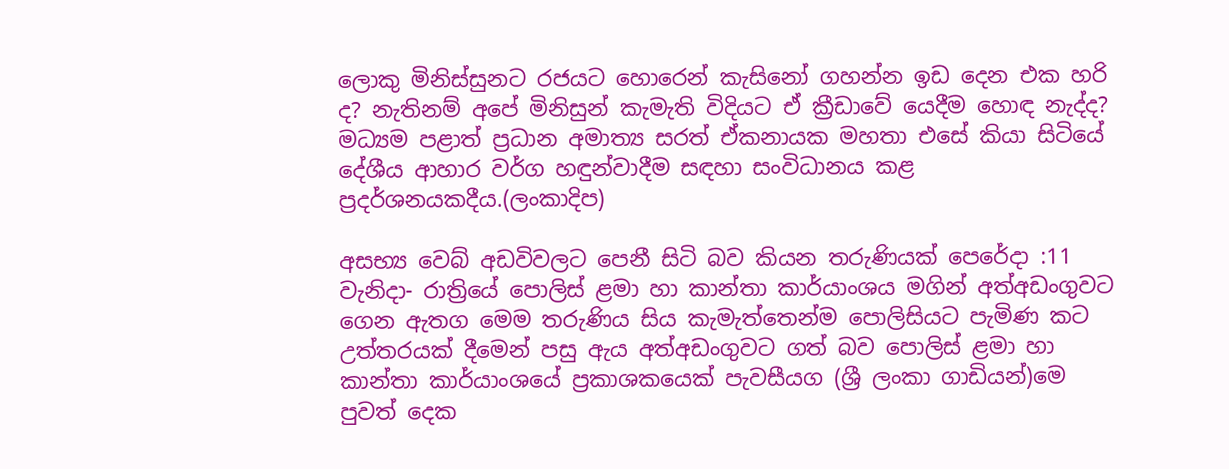ලොකු මිනිස්සුනට රජයට හොරෙන් කැසිනෝ ගහන්න ඉඩ දෙන එක හරි ද? නැතිනම් අපේ මිනිසුන් කැමැති විදියට ඒ ක්‍රීඩාවේ යෙදීම හොඳ නැද්ද? මධ්‍යම පළාත් ප්‍රධාන අමාත්‍ය සරත් ඒකනායක මහතා එසේ කියා සිටියේ දේශීය ආහාර වර්ග හඳුන්වාදීම සඳහා සංවිධානය කළ ප්‍රදර්ශනයකදීය.(ලංකාදිප)

අසභ්‍ය වෙබ් අඩවිවලට පෙනී සිටි බව කියන තරුණියක්‌ පෙරේදා :11 වැනිදා- රාත්‍රියේ පොලිස්‌ ළමා හා කාන්තා කාර්යාංශය මගින් අත්අඩංගුවට ගෙන ඇතග මෙම තරුණිය සිය කැමැත්තෙන්ම පොලිසියට පැමිණ කට උත්තරයක්‌ දීමෙන් පසු ඇය අත්අඩංගුවට ගත් බව පොලිස්‌ ළමා හා කාන්තා කාර්යාංශයේ ප්‍රකාශකයෙක්‌ පැවසීයග (ශ්‍රී ලංකා ගාඩියන්)මෙ පුවත් දෙක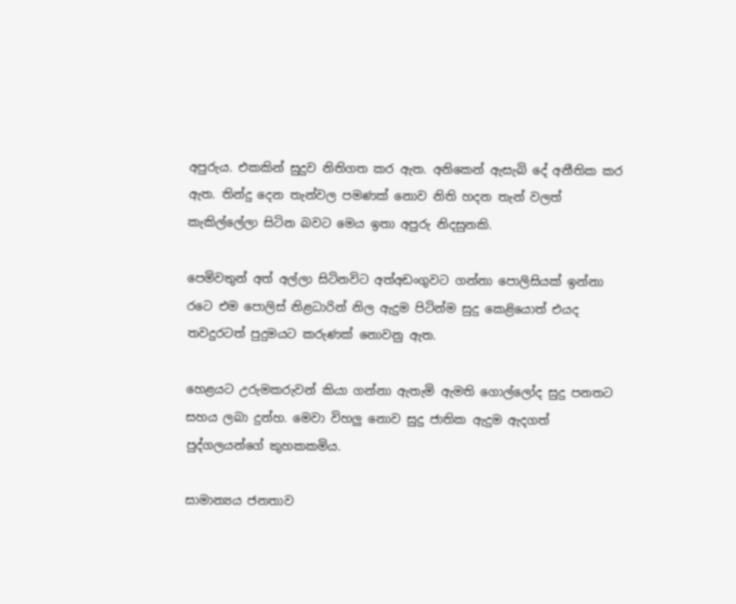අපුරුය. එකකින් සුදුව නිතිගත කර ඇත. අනිකෙන් ඇසැබි දේ අනීතික කර ඇත. තින්දු දෙන තැන්වල පමණක් නොව නිති හදන තැන් වලත් කැකිල්ලේලා සිටින බවට මෙය ඉතා අපුරු නිදසුනකි.

පෙමිවතුන් අත් අල්ලා සිටිනවිට අත්අඩංගුවට ගන්නා පොලිසියක් ඉන්නා රටෙ එම පොලිස් නිළධාරින් නිල ඇදුම පිටින්ම සුදු කෙළියොත් එයද තවදුරටත් පුදුමයට කරුණක් නොවනු ඇත.

හෙළයට උරුමකරුවන් කියා ගන්නා ඇතැමි ඇමති ගොල්ලෝද සුදු පනතට සහය ලබා දුන්හ. මෙවා විහලු නොව සුදු ජාතික ඇදුම ඇදගත් පුද්ගලයන්ගේ කුහකකමිය.

සාමාන්‍යය ජනතාව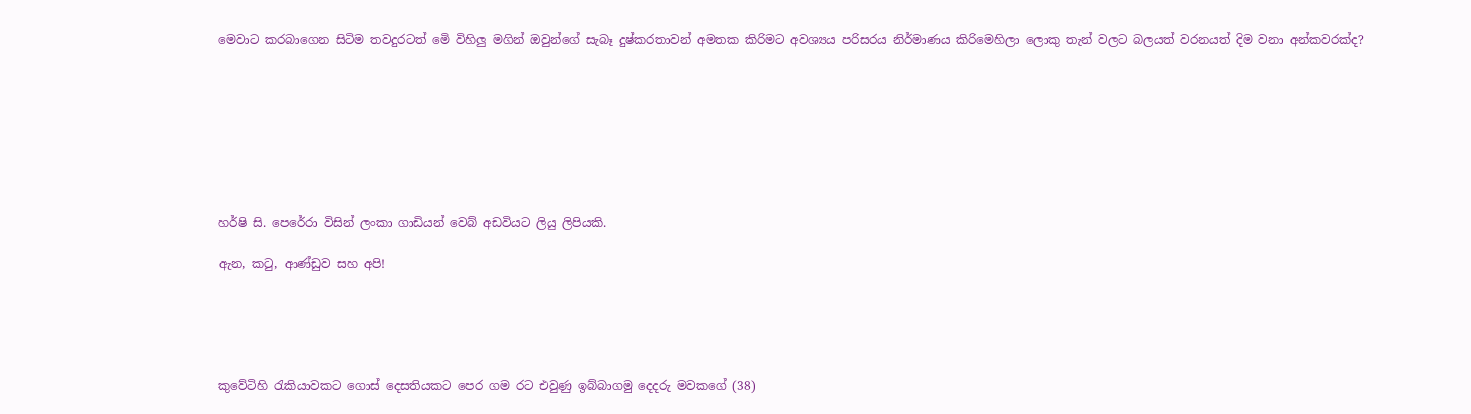මෙවාට කරබාගෙන සිටිම තවදුරටත් මෙි විහිලු මගින් ඔවුන්ගේ සැබෑ දුෂ්කරතාවන් අමතක කිරිමට අවශ්‍යය පරිසරය නිර්මාණය කිරිමෙහිලා ලොකු තැන් වලට බලයත් වරනයත් දිම වනා අන්කවරක්ද?








හර්ෂි සි. පෙරේරා විසින් ලංකා ගාඩියන් වෙබ් අඩවියට ලියු ලිපියකි.

ඇන, කටු, ආණ්ඩුව සහ අපි!





කුවේටිහි රැකියාවකට ගොස් දෙසතියකට පෙර ගම රට එවුණු ඉබ්බාගමු දෙදරු මවකගේ (38)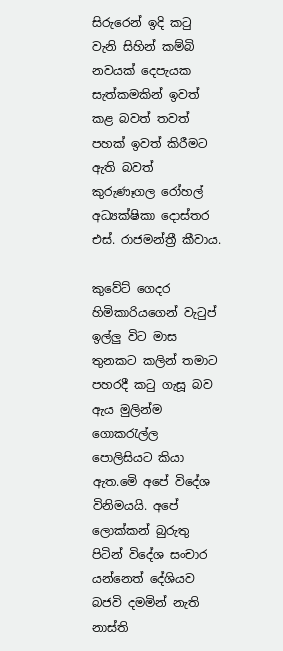සිරුරෙන් ඉදි කටු වැනි සිහින් කම්බි නවයක් දෙපැයක සැත්කමකින් ඉවත් කළ බවත් තවත් පහක් ඉවත් කිරීමට ඇති බවත් කුරුණෑගල රෝහල් අධ්‍යක්ෂිකා දොස්තර එස්. රාජමන්ත්‍රී කීවාය.

කුවේට් ගෙදර හිමිකාරියගෙන් වැටුප් ඉල්ලු විට මාස තුනකට කලින් තමාට පහරදී කටු ගැසූ බව ඇය මුලින්ම ගොකරැල්ල පොලිසියට කියා ඇත.මෙි අපේ විදේශ විනිමයයි. අපේ ලොක්කන් බුරුතු පිටින් විදේශ සංචාර යන්නෙත් දේශියව බජවි දමමින් නැති නාස්ති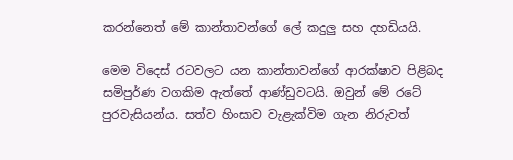කරන්නෙත් මේ කාන්තාවන්ගේ ලේ කදුලු සහ දහඩියයි.

මෙම විදෙස් රටවලට යන කාන්තාවන්ගේ ආරක්ෂාව පිළිබද සමිපුර්ණ වගකිම ඇත්තේ ආණ්ඩුවටයි. ඔවුන් මේ රටේ පුරවැසියන්ය. සත්ව හිංසාව වැළැක්විම ගැන නිරුවත්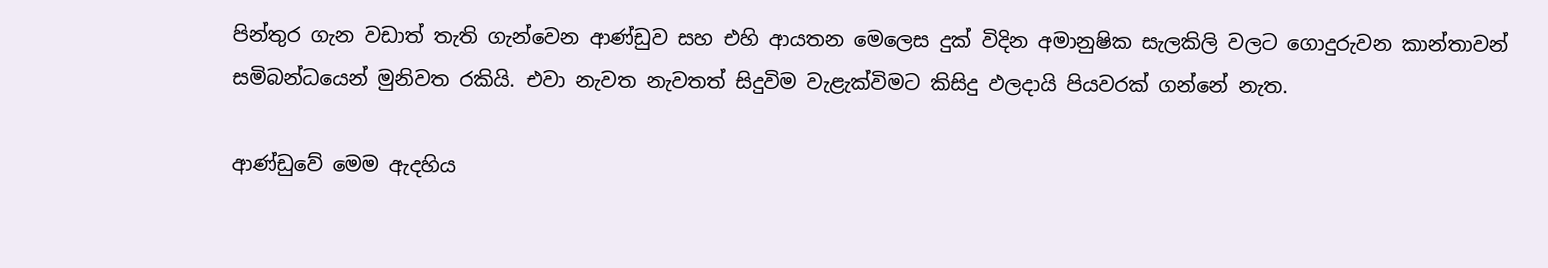පින්තුර ගැන වඩාත් තැති ගැන්වෙන ආණ්ඩුව සහ එහි ආයතන මෙලෙස දුක් විදින අමානුෂික සැලකිලි වලට ගොදුරුවන කාන්තාවන් සමිබන්ධයෙන් මුනිවත රකියි. එවා නැවත නැවතත් සිදුවිම වැළැක්විමට කිසිදු ඵලදායි පියවරක් ගන්නේ නැත.

ආණ්ඩුවේ මෙම ඇදහිය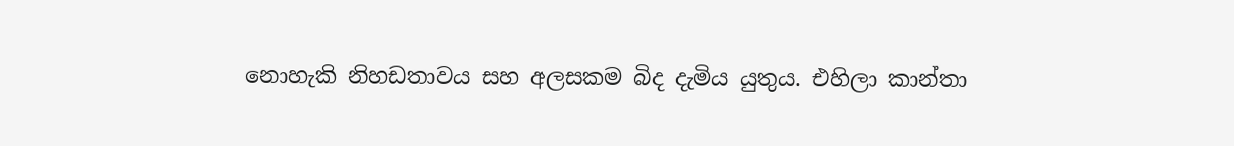නොහැකි නිහඩතාවය සහ අලසකම බිද දැමිය යුතුය. එහිලා කාන්තා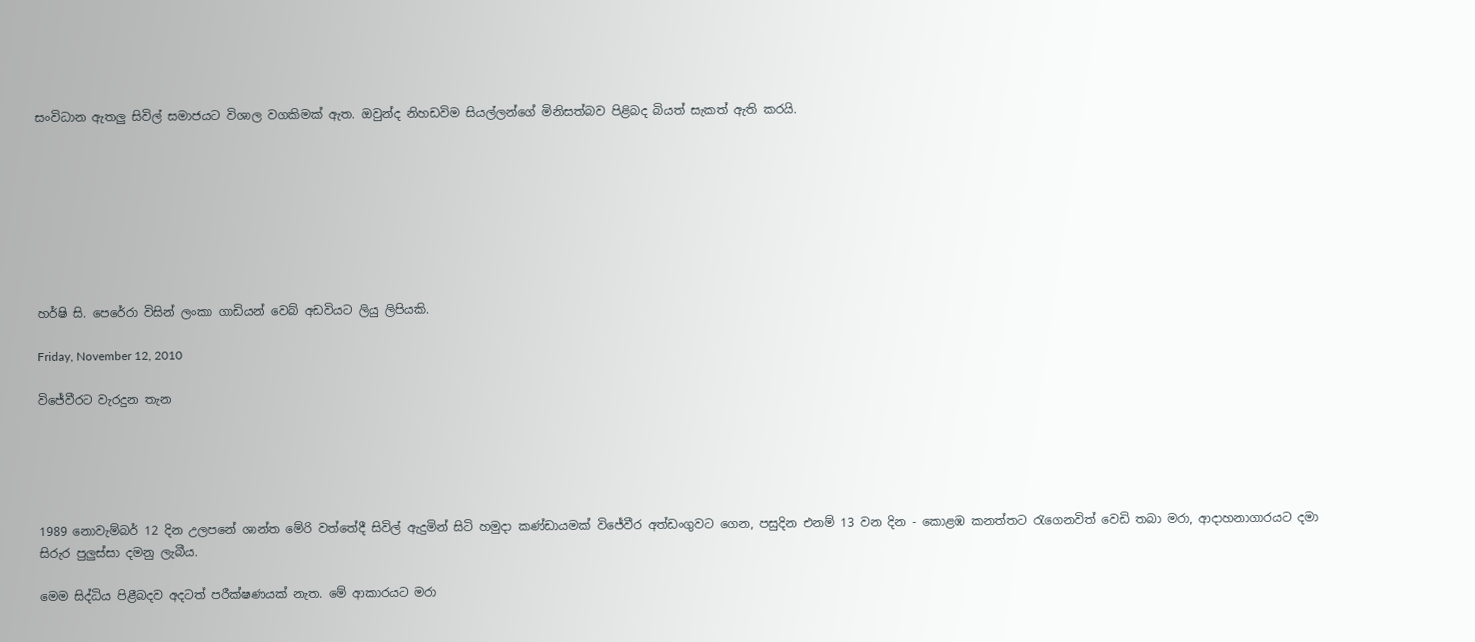සංවිධාන ඇතලු සිවිල් සමාජයට විශාල වගකිමක් ඇත. ඔවුන්ද නිහඩවිම සියල්ලන්ගේ මිනිසත්බව පිළිබද බියත් සැකත් ඇති කරයි.








හර්ෂි සි. පෙරේරා විසින් ලංකා ගාඩියන් වෙබ් අඩවියට ලියු ලිපියකි.

Friday, November 12, 2010

විජේවීරට වැරදුන තැන





1989 නොවැම්බර් 12 දින උලපනේ ශාන්ත මේරි වත්තේදී සිවිල් ඇදුමින් සිටි හමුදා කණ්ඩායමක් විජේවීර අත්ඩංගුවට ගෙන, පසුදින එනම් 13 වන දින - කොළඹ කනත්තට රැගෙනවිත් වෙඩි තබා මරා, ආදාහනාගාරයට දමා සිරුර පුලුස්සා දමනු ලැබීය.

මෙම සිද්ධිය පිළීබදව අදටත් පරීක්ෂණයක් නැත. මේ ආකාරයට මරා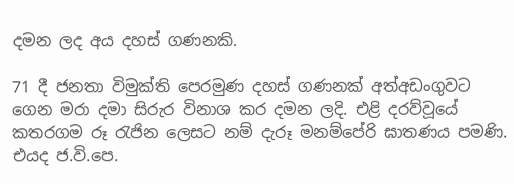දමන ලද අය දහස් ගණනකි.

71 දී ජනතා විමුක්ති පෙරමුණ දහස් ගණනක් අත්අඩංගුවට ගෙන මරා දමා සිරුර විනාශ කර දමන ලදි. එළි දරව්වූයේ කතරගම රූ රැජින ලෙසට නම් දැරූ මනම්පේරි ඝාතණය පමණි. එයද ජ.වි.පෙ.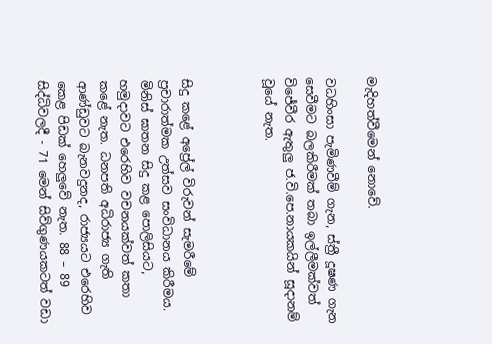මැදිහත්වීමෙන් නොවේ.

වධහිංසා පැමිණවීම් ගැන, ස්ත්‍රී දූෂණ ගැන සෙවීමට බලකිරීමක් තබා ඉල්ලීමක්වත් විජේවීර ඇතුලු ජ.වි.පෙ.නායකයින් සූදානම් වූයේ නැත.



සිදු කළේ අප්‍රේල් විරුවන් සැමරීමේ ප්‍රචාරාත්මක උත්සව සංවිධානය කිරීමය. මිනිස් ඝාතන සිදු කළ පොලිසියට, හමුදාවට එරෙහිව වචනයක්වත් කතා කළේ නැත. ධනපති අධිරාජ්‍ය ගැති ආණ්ඩුවට බැනවදුනද, රාජ්‍යයට එරෙහිව කෙළ පිඩක් හෙලුවේ නැත. 88 – 89 සිද්ධිවලදී - 71 මෙන් සිව්ගුණයකටත් වඩා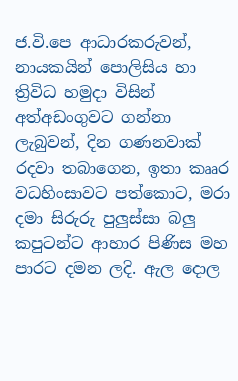ජ.වි.පෙ ආධාරකරුවන්, නායකයින් පොලිසිය හා ත්‍රිවිධ හමුදා විසින් අත්අඩංගුවට ගන්නා ලැබුවන්, දින ගණනවාක් රදවා තබාගෙන, ඉතා කෲර වධහිංසාවට පත්කොට, මරා දමා සිරුරු පුලුස්සා බලු කපුටන්ට ආහාර පිණිස මහ පාරට දමන ලදි. ඇල දොල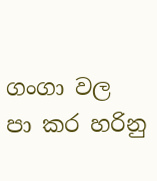ගංගා වල පා කර හරිනු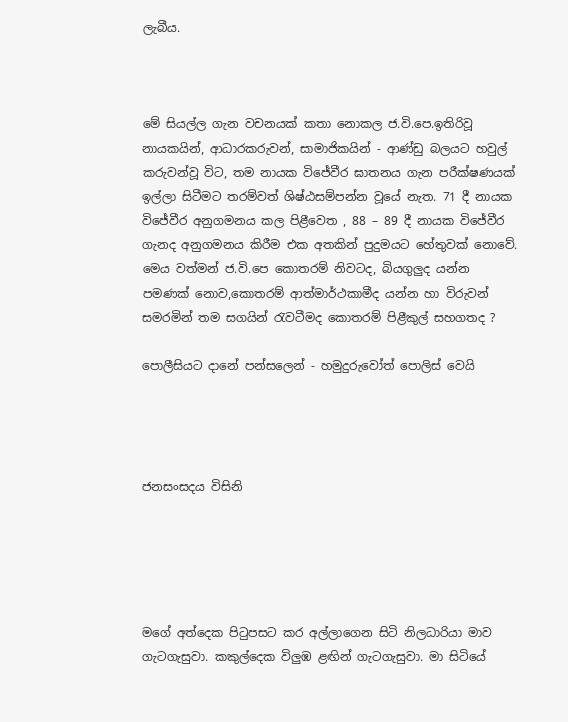ලැබීය.



මේ සියල්ල ගැන වචනයක් කතා නොකල ජ.වි.පෙ.ඉතිරිවූ නායකයින්, ආධාරකරුවන්, සාමාජිකයින් - ආණ්ඩු බලයට හවුල් කරුවන්වූ විට, තම නායක විජේවීර ඝාතනය ගැන පරීක්ෂණයක් ඉල්ලා සිටීමට තරම්වත් ශිෂ්ඨසම්පන්න වූයේ නැත. 71 දී නායක විජේවීර අනුගමනය කල පිළීවෙත , 88 – 89 දී නායක විජේවීර ගැනද අනුගමනය කිරීම එක අතකින් පුදුමයට හේතුවක් නොවේ. මෙය වත්මන් ජ.වි.පෙ ‍කොතරම් නිවටද, බියගුලුද යන්න පමණක් නොව,කොතරම් ආත්මාර්ථකාමීද යන්න හා විරුවන් සමරමින් තම සගයින් රැවටීමද කොතරම් පිළීකුල් සහගතද ?

පොලීසියට දානේ පන්සලෙන් - හමුදුරුවෝත් පොලිස් වෙයි




ජනසංසදය විසිනි





මගේ අත්දෙක පිටුපසට කර අල්ලාගෙන සිටි නිලධාරියා මාව ගැටගැසුවා. කකුල්දෙක විලුඹ ළඟින් ගැටගැසුවා. මා සිටියේ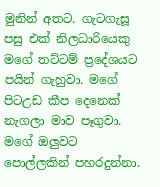මුනින් අතට. ගැටගැසූ පසු එක් නිලධාරියෙකු මගේ තට්ටම් ප්‍රදේශයට පයින් ගැහුවා. මගේ පිටඋඩ කීප දෙනෙක් නැගලා මාව පෑගුවා. මගේ ඔලුවට පොල්ලකින් පහරදුන්නා.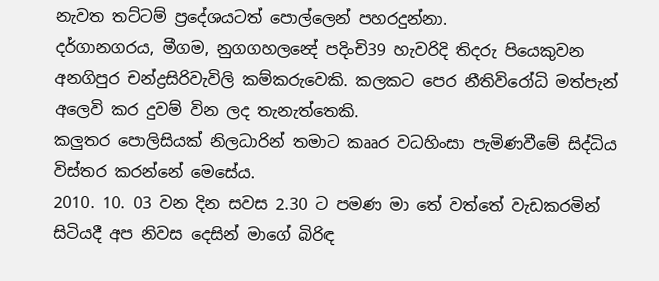නැවත තට්ටම් ප්‍රදේශයටත් පොල්ලෙන් පහරදුන්නා.
දර්ගානගරය, මීගම, නුගගහලන්‍දේ පදිංචි39 හැවරිදි තිදරු පියෙකුවන අනගිපුර චන්ද්‍රසිරිවැවිලි කම්කරුවෙකි. කලකට පෙර නීතිවිරෝධි මත්පැන් අලෙවි කර දුවම් වින ලද තැනැත්තෙකි.
කලුතර පොලිසියක් නිලධාරින් තමාට කෲර වධහිංසා පැමිණවීමේ සිද්ධිය විස්තර කරන්නේ මෙසේය.
2010. 10. 03 වන දින සවස 2.30 ට පමණ මා තේ වත්තේ වැඩකරමින් සිටියදී අප නිවස දෙසින් මාගේ බිරිඳ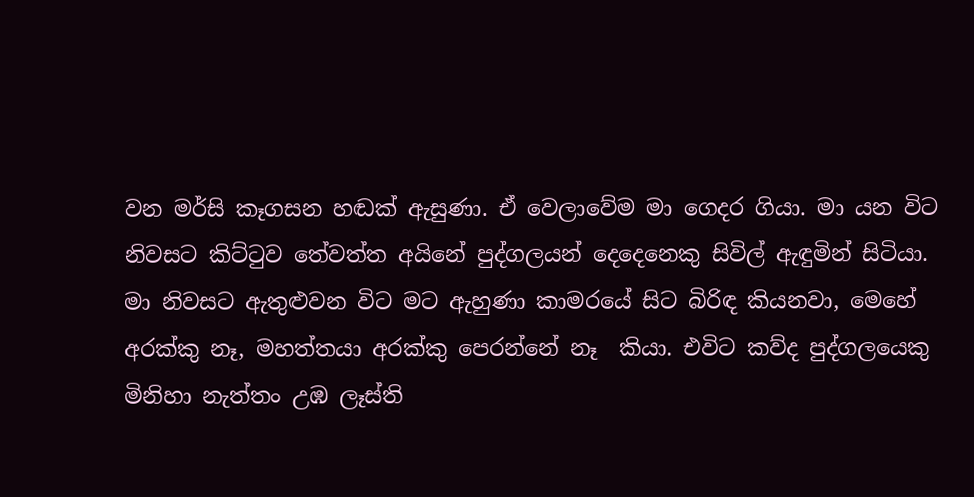වන මර්සි කෑගසන හඬක් ඇසුණා. ඒ වෙලාවේම මා ගෙදර ගියා. මා යන විට නිවසට කිට්ටුව තේවත්ත අයිනේ පුද්ගලයන් දෙදෙනෙකු සිවිල් ඇඳුමින් සිටියා.
මා නිවසට ඇතුළුවන විට මට ඇහුණා කාමරයේ සිට බිරිඳ කියනවා, මෙහේ අරක්කු නෑ, මහත්තයා අරක්කු පෙරන්නේ නෑ  කියා. එවිට කව්ද පුද්ගලයෙකු  මිනිහා නැත්තං උඹ ලෑස්ති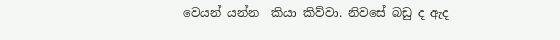වෙයන් යන්න  කියා කිව්වා. නිවසේ බඩු ද ඇද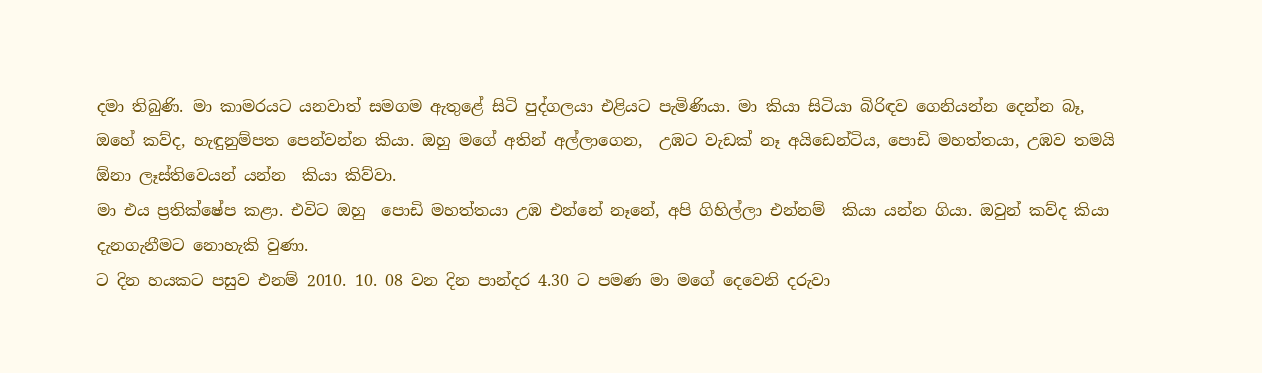දමා තිබුණි. මා කාමරයට යනවාත් සමගම ඇතුළේ සිටි පුද්ගලයා එළියට පැමිණියා. මා කියා සිටියා බිරිඳව ගෙනියන්න දෙන්න බෑ, ඔහේ කව්ද, හැඳුනුම්පත පෙන්වන්න කියා. ඔහු මගේ අතින් අල්ලාගෙන,  උඹට වැඩක් නෑ අයිඩෙන්ටිය, පොඩි මහත්තයා, උඹව තමයි ඕනා ලෑස්තිවෙයන් යන්න  කියා කිව්වා.
මා එය ප්‍රතික්ෂේප කළා. එවිට ඔහු  පොඩි මහත්තයා උඹ එන්නේ නෑනේ, අපි ගිහිල්ලා එන්නම්  කියා යන්න ගියා. ඔවුන් කව්ද කියා දැනගැනීමට නොහැකි වුණා.
ට දින හයකට පසුව එනම් 2010. 10. 08 වන දින පාන්දර 4.30 ට පමණ මා මගේ දෙවෙනි දරුවා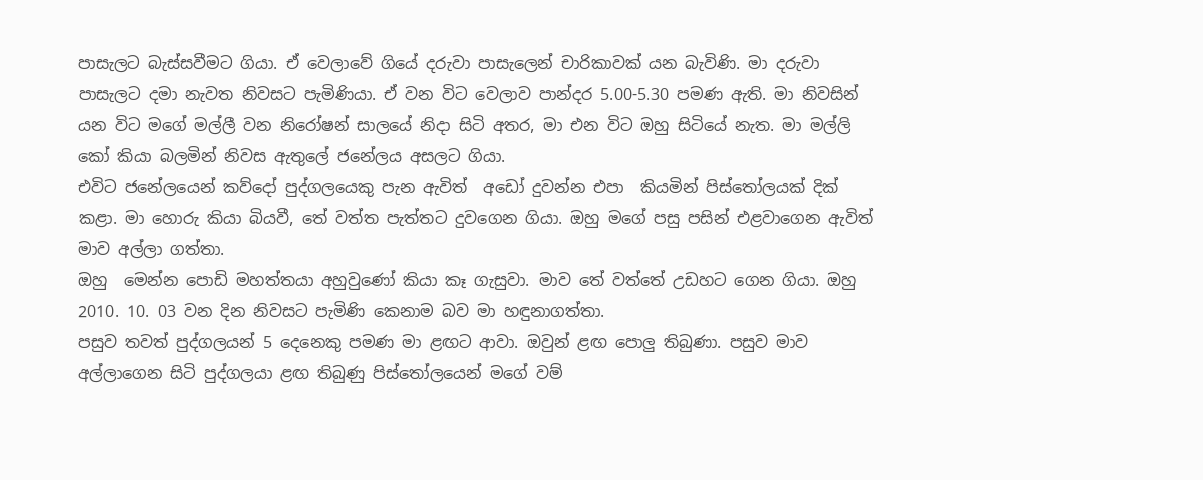පාසැලට බැස්සවීමට ගියා. ඒ වෙලාවේ ගියේ දරුවා පාසැලෙන් චාරිකාවක් යන බැවිණි. මා දරුවා පාසැලට දමා නැවත නිවසට පැමිණියා. ඒ වන විට වෙලාව පාන්දර 5.00-5.30 පමණ ඇති‍. මා නිවසින් යන විට මගේ මල්ලී වන නිරෝෂන් සාලයේ නිදා සිටි අතර, මා එන විට ඔහු සිටියේ නැත. මා මල්ලි කෝ කියා බලමින් නිවස ඇතුලේ ජනේලය අසලට ගියා.
එවිට ජනේලයෙන් කව්දෝ පුද්ගලයෙකු පැන ඇවිත්  අඩෝ දුවන්න එපා  කියමින් පිස්තෝලයක් දික් කළා. මා හොරු කියා බියවී, තේ වත්ත පැත්තට දුවගෙන ගියා. ඔහු මගේ පසු පසින් එළවාගෙන ඇවිත් මාව අල්ලා ගත්තා.
ඔහු  මෙන්න පොඩි මහත්තයා අහුවුණෝ කියා කෑ ගැසුවා. මාව තේ වත්තේ උඩහට ගෙන ගියා. ඔහු 2010. 10. 03 වන දින නිවසට පැමිණි කෙනාම බව මා හඳුනාගත්තා.
පසුව තවත් පුද්ගලයන් 5 දෙනෙකු පමණ මා ළඟට ආවා. ඔවුන් ළඟ පොලු තිබුණා. පසුව මාව අල්ලාගෙන සිටි පුද්ගලයා ළඟ තිබුණු පිස්තෝලයෙන් මගේ වම්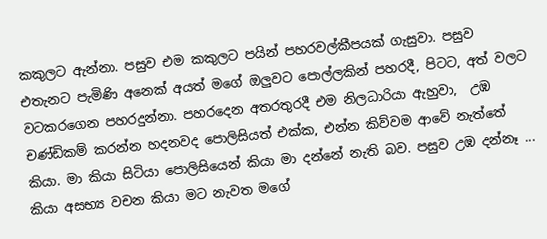කකුලට ඇන්නා. පසුව එම කකුලට පයින් පහරවල්කීපයක් ගැසුවා. පසුව එතැනට පැමිණි අනෙක් අයත් මගේ ඔලුවට පොල්ලකින් පහරදී, පිටට, අත් වලට වටකරගෙන පහරදුන්නා. පහරදෙන අතරතුරදී එම නිලධාරියා ඇහුවා,  උඹ චණ්ඩිකම් කරන්න හදනවද පොලිසියත් එක්ක, එන්න කිව්වම ආවේ නැත්තේ  කියා. මා කියා සිටියා පොලිසියෙන් කියා මා දන්නේ නැති බව. පසුව උඹ දන්නෑ ...  කියා අසභ්‍ය වචන කියා මට නැවත මගේ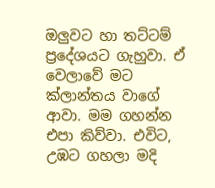ඔලුවට හා තට්ටම් ප්‍රදේශයට ගැහුවා. ඒ වෙලාවේ මට ක්ලාන්තය වාගේ ආවා. මම ගහන්න එපා කිව්වා. එවිට, උඹට ගහලා මදි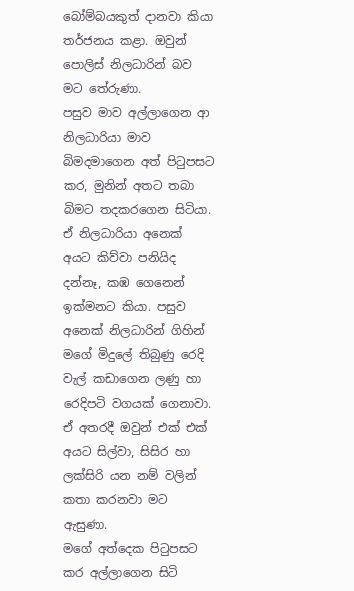බෝම්බයකුත් දානවා කියා  තර්ජනය කළා. ඔවුන් පොලිස් නිලධාරින් බව මට තේරුණා.
පසුව මාව අල්ලාගෙන ආ නිලධාරියා මාව බිමදමාගෙන අත් පිටුපසට කර, මුනින් අතට තබා බිමට තදකරගෙන සිටියා. ඒ නිලධාරියා අනෙක් අයට කිව්වා පනියිද දන්නෑ, කඹ ගෙනෙන් ඉක්මනට කියා. පසුව අනෙක් නිලධාරින් ගිහින් මගේ මිදුලේ තිබුණු රෙදි වැල් කඩාගෙන ලණු හා රෙදිපටි වගයක් ගෙනාවා. ඒ අතරදී ඔවුන් එක් එක් අයට සිල්වා, සිසිර හා ලක්සිරි යන නම් වලින් කතා කරනවා මට ඇසුණා.
මගේ අත්දෙක පිටුපසට කර අල්ලාගෙන සිටි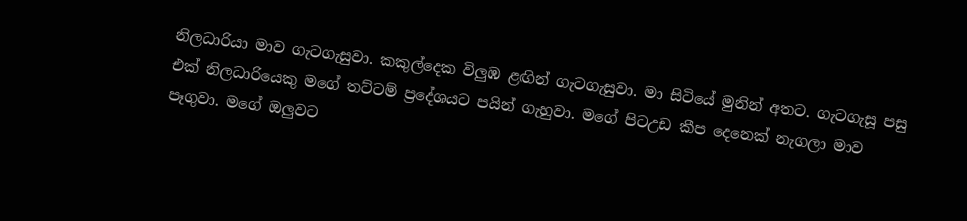නිලධාරියා මාව ගැටගැසුවා. කකුල්දෙක විලුඹ ළඟින් ගැටගැසුවා. මා සිටියේ මුනින් අතට. ගැටගැසූ පසු එක් නිලධාරියෙකු මගේ තට්ටම් ප්‍රදේශයට පයින් ගැහුවා. මගේ පිටඋඩ කීප දෙනෙක් නැගලා මාව පෑගුවා. මගේ ඔලුවට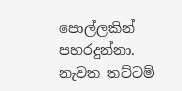පොල්ලකින් පහරදුන්නා. නැවත තට්ටම්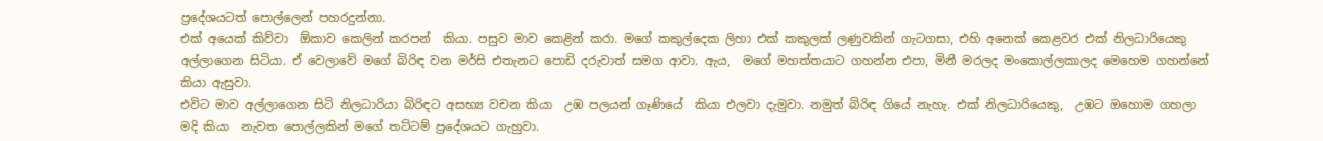ප්‍රදේශයටත් පොල්ලෙන් පහරදුන්නා.
එක් අයෙක් කිව්වා  ඕකාව කෙලින් කරපන්  කියා‍. පසුව මාව කෙළින් කරා. මගේ කකුල්දෙක ලිහා එක් කකුලක් ලණුවකින් ගැටගසා, එහි අනෙක් කෙළවර එක් නිලධාරියෙකු අල්ලාගෙන සිටියා. ඒ වෙලාවේ මගේ බිරිඳ වන මර්සි එතැනට පොඩි දරුවාත් සමග ආවා. ඇය,  මගේ මහත්තයාට ගහන්න එපා, මිනී මරලද මංකොල්ලකාලද මෙහෙම ගහන්නේ  කියා ඇසුවා.
එවිට මාව අල්ලාගෙන සිටි නිලධාරියා බිරිඳට අසභ්‍ය වචන කියා  උඹ පලයන් ගෑණියේ  කියා එලවා දැමුවා. නමුත් බිරිඳ ගියේ නැහැ. එක් නිලධාරියෙකු,  උඹට ඔහොම ගහලා මදි කියා  නැවත පොල්ලකින් මගේ තට්ටම් ප්‍රදේශයට ගැහුවා.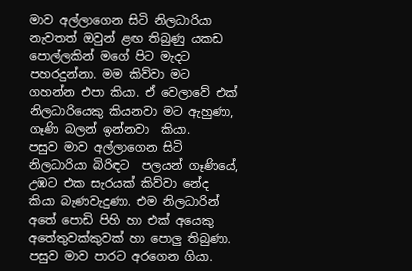මාව අල්ලාගෙන සිටි නිලධාරියා නැවතත් ඔවුන් ළඟ තිබුණු යකඩ පොල්ලකින් මගේ පිට මැදට පහරදුන්නා. මම කිව්වා මට ගහන්න එපා කියා. ඒ වෙලාවේ එක් නිලධාරියෙකු කියනවා මට ඇහුණා,  ගෑණි බලන් ඉන්නවා  කියා.
පසුව මාව අල්ලා‍ගෙන සිටි නිලධාරියා බිරිඳට  පලයන් ගෑණියේ, උඹට එක සැරයක් කිව්වා නේද  කියා බැණවැදුණා. එම නිලධාරින් අතේ පොඩි පිහි හා එක් අයෙකු අතේතුවක්කුවක් හා පොලු තිබුණා‍. පසුව මාව පාරට අරගෙන ගියා.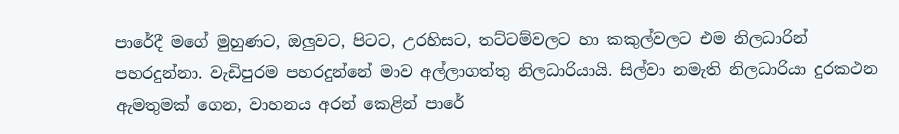පාරේදී මගේ මුහුණට, ඔලුවට, පිටට, උරහිසට, තට්ටම්වලට හා කකුල්වලට එම නිලධාරින් පහරදුන්නා. වැඩිපුරම පහරදුන්නේ මාව අල්ලාගත්තු නිලධාරියායි. සිල්වා නමැති නිලධාරියා දුරකථන ඇමතුමක් ගෙන, වාහනය අරන් කෙළින් පාරේ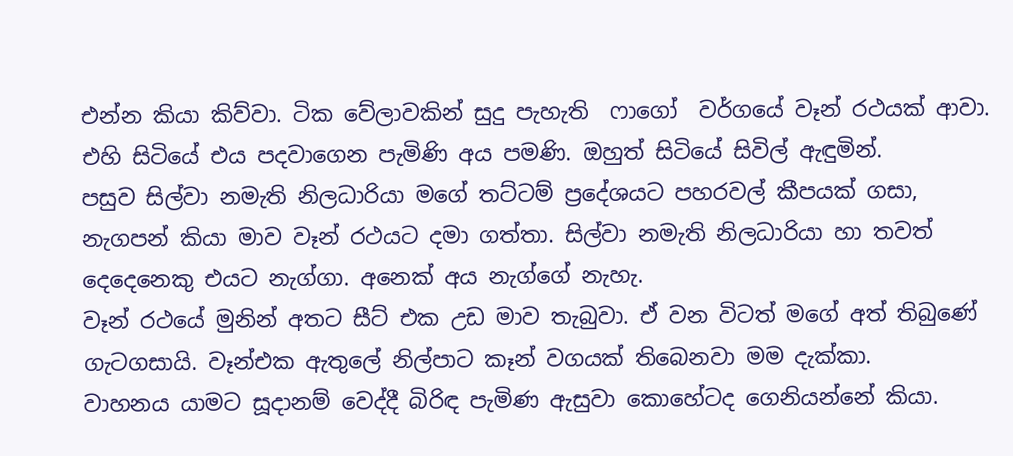එන්න කියා කිව්වා. ටික වේලාවකින් සුදු පැහැති  ෆාගෝ  වර්ගයේ වෑන් රථයක් ආවා. එහි සිටියේ එය පදවාගෙන පැමිණි අය පමණි. ඔහුත් සිටියේ සිවිල් ඇඳුමින්.
පසුව සිල්වා නමැති නිලධාරියා මගේ තට්ටම් ප්‍රදේශයට පහරවල් කීපයක් ගසා, නැගපන් කියා මාව වෑන් රථයට දමා ගත්තා. සිල්වා නමැති නිලධාරියා හා තවත් දෙදෙනෙකු එයට නැග්ගා. අනෙක් අය නැග්ගේ නැහැ.
වෑන් රථයේ මුනින් අතට සීට් එක උඩ මාව තැබුවා. ඒ වන විටත් මගේ අත් තිබුණේ ගැටගසායි. වෑන්එක ඇතුලේ නිල්පාට කෑන් වගයක් තිබෙනවා මම දැක්කා.
වාහනය යාමට සූදානම් වෙද්දී බිරිඳ පැමිණ ඇසුවා කොහේටද ගෙනියන්නේ කියා.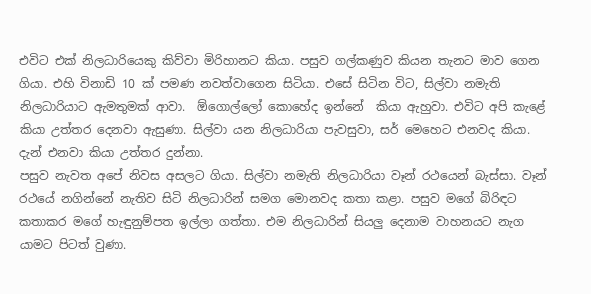එවිට එක් නිලධාරියෙකු කිව්වා මිරිහානට කියා. පසුව ගල්කණුව කියන තැනට මාව ගෙන ගියා. එහි විනාඩි 10 ක් පමණ නවත්වාගෙන සිටියා. එසේ සිටින විට, සිල්වා නමැති නිලධාරියාට ඇමතුමක් ආවා.  ඕගොල්ලෝ කොහේද ඉන්නේ  කියා ඇහුවා. එවිට අපි කැළේ කියා උත්තර දෙනවා ඇසුණා. සිල්වා යන නිලධාරියා පැවසුවා, සර් මෙහෙට එනවද කියා. දැන් එනවා කියා උත්තර දුන්නා.
පසුව නැවත අපේ නිවස අසලට ගියා. සිල්වා නමැති නිලධාරියා වෑන් රථයෙන් බැස්සා. වෑන් රථයේ නගින්නේ නැතිව සිටි නිලධාරින් සමග මොනවද කතා කළා. පසුව මගේ බිරිඳට කතාකර මගේ හැඳුනුම්පත ඉල්ලා ගත්තා. එම නිලධාරින් සියලු දෙනාම වාහනයට නැග යාමට පිටත් වුණා.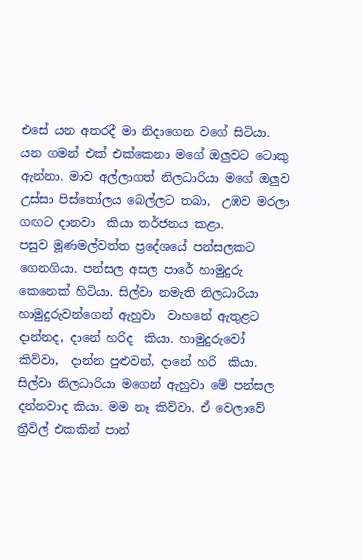එසේ යන අතරදී මා නිදාගෙන වගේ සිටියා. යන ගමන් එක් එක්කෙනා මගේ ඔලුවට ටොකු ඇන්නා. මාව අල්ලාගත් නිලධාරියා මගේ ඔලුව උස්සා පිස්තෝලය බෙල්ලට තබා,  උඹව මරලා ගඟට දානවා‍  කියා තර්ජනය කළා.
පසුව මූණමල්වත්ත ප්‍රදේශයේ පන්සලකට ගෙනගියා. පන්සල අසල පාරේ හාමුදුරු කෙනෙක් හිටියා. සිල්වා නමැති නිලධාරියා හාමුදුරුවන්ගෙන් ඇහුවා  වාහනේ ඇතුළට දාන්නද, දානේ හරිද  කියා. හාමුදුරුවෝ කිව්වා,  දාන්න පුළුවන්, දානේ හරි  කියා. සිල්වා නිලධාරියා ම‍ගෙන් ඇහුවා මේ පන්සල දන්නවාද කියා. මම නෑ කිව්වා. ඒ වෙලාවේ ත්‍රීවිල් එකකින් පාන්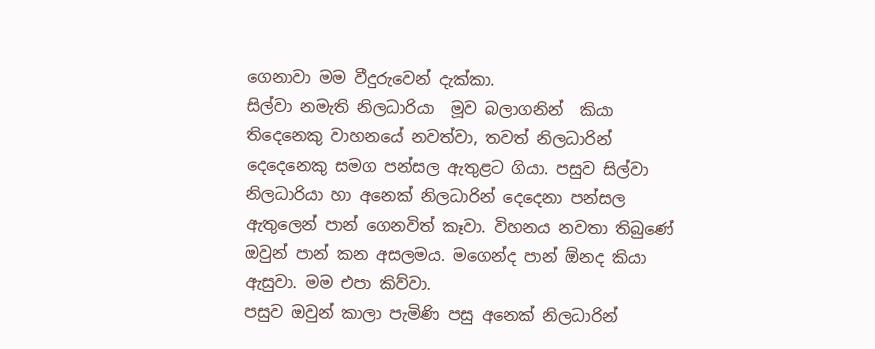ගෙනාවා මම වීදු‍රුවෙන් දැක්කා.
සිල්වා නමැති නිලධාරියා  මූව බලාගනින්  කියා තිදෙනෙකු වාහනයේ නවත්වා, තවත් නිලධාරින් දෙදෙනෙකු සමග පන්සල ඇතුළට ගියා. පසුව සිල්වා නිලධාරියා හා අනෙක් නිලධාරින් දෙදෙනා පන්සල ඇතුලෙන් පාන් ගෙනවිත් කෑවා. විහනය නවතා තිබුණේ ඔවුන් පාන් කන අසලමය. මගෙන්ද පාන් ඕනද කියා ඇසුවා. මම එපා කිව්වා.
පසුව ඔවුන් කාලා පැමිණි පසු අනෙක් නිලධාරින්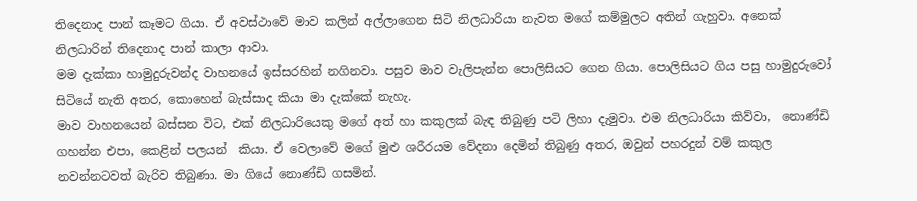තිදෙනාද පාන් කෑමට ගියා. ඒ අවස්ථාවේ මාව කලින් අල්ලාගෙන සිටි නිලධාරියා නැවත මගේ කම්මුලට අතින් ගැහුවා. අනෙක් නිලධාරින් තිදෙනාද පාන් කාලා ආවා.
මම දැක්කා හාමුදුරුවන්ද වාහනයේ ඉස්සරහින් නගිනවා. පසුව මාව වැලිපැන්න පොලිසියට ගෙන ගියා. පොලිසියට ගිය පසු හාමුදුරුවෝ සිටියේ නැති අතර, කොහෙන් බැස්සාද කියා මා දැක්කේ නැහැ.
මාව වාහනයෙන් බස්සන විට, එක් නිලධාරියෙකු මගේ අත් හා කකුලක් බැඳ තිබුණු පටි ලිහා දැමුවා‍. එම නිලධාරියා කිව්වා,  නොණ්ඩි ගහන්න එපා, කෙළින් පලයන්  කියා. ඒ වෙලාවේ මගේ මුළු ශරීරයම වේදනා දෙමින් තිබුණු අතර, ඔවුන් පහරදුන් වම් කකුල නවන්නටවත් බැරිව තිබුණා. මා ගියේ නොණ්ඩි ගසමින්.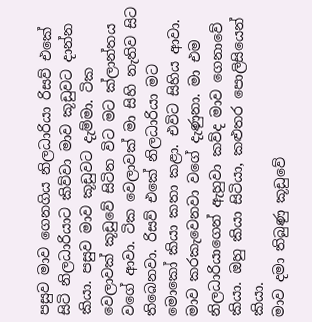පසුව මාව ගෙනගිය නිලධාරියා රිසව් එකේ සිටි නිලධාරියාට කිව්වා මාව කූඩුවට දාන්න කියා. පසුව මාව කූඩුවට දැම්මා. ටික වෙලාවක් කූඩුවේ සිටින විට මට ක්ලාන්තය වගේ ආවා. ටික වෙලාවක් මා සිහි නැතිව සිට තිබෙනවා. රිසව් එකේ නිලධාරියා මට මොකෝ කියා කතා කළා. එවිට සිහිය ආවා. මාව කරකැවෙනවා වගේ දැණුනා‍. මා එම නිලධාරියාගෙන් ඇහුවා කව්ද මාව ගෙනාවේ කියා. ඔහු කියා සිටියා, කළුතර පොලිසියෙන් කියා.
මාව දමා තිබුණු කූඩුවේ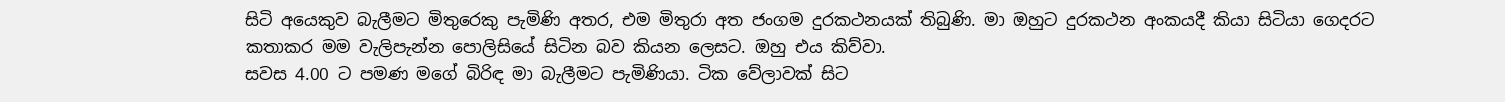සිටි අයෙකුව බැලීමට මිතුරෙකු පැමිණි අතර, එම මිතුරා අත ජංගම දුරකථනයක් තිබුණි. මා ඔහුට දුරකථන අංකයදී කියා සිටියා ගෙදරට කතාකර මම වැලිපැන්න පොලිසියේ සිටින බව කියන ලෙසට. ඔහු එය කිව්වා.
සවස 4.00 ට පමණ මගේ බිරිඳ මා බැලීමට පැමිණි‍යා. ටික වේලාවක් සිට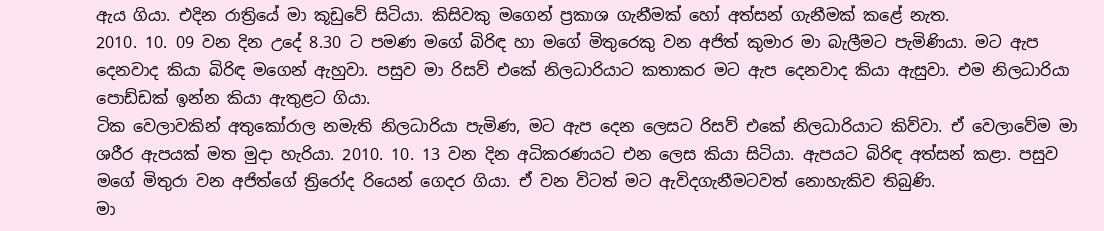ඇය ගියා. එදින රාත්‍රියේ මා කූඩුවේ සිටියා. කිසිවකු මගෙන් ප්‍රකාශ ගැනීමක් හෝ අත්සන් ගැනීමක් කළේ නැත.
2010. 10. 09 වන දින උදේ 8.30 ට පමණ මගේ බිරිඳ හා මගේ මිතුරෙකු වන අජිත් කුමාර මා බැලීමට පැමිණියා. මට ඇප දෙනවාද කියා බිරිඳ මගෙන් ඇහුවා. පසුව මා රිසව් එකේ නිලධාරියාට කතාකර මට ඇප දෙනවා‍ද කියා ඇසුවා. එම නිලධාරියා පොඩ්ඩක් ඉන්න කියා ඇතුළට ගියා.
ටික වෙලාවකින් අතුකෝරාල නමැති නිලධාරියා පැමිණ, මට ඇප දෙන ලෙසට රිසව් එකේ නිලධාරියාට කිව්වා. ඒ වෙලාවේම මා ශරීර ඇපයක් මත මුදා හැරියා. 2010. 10. 13 වන දින අධිකරණයට එන ලෙස කියා සිටියා. ඇපයට බිරිඳ අත්සන් කළා. පසුව මගේ මිතුරා වන අජිත්ගේ ත්‍රිරෝද රියෙන් ගෙදර ගියා. ඒ වන විටත් මට ඇවිදගැනීමටවත් ‍නොහැකිව තිබුණි.
මා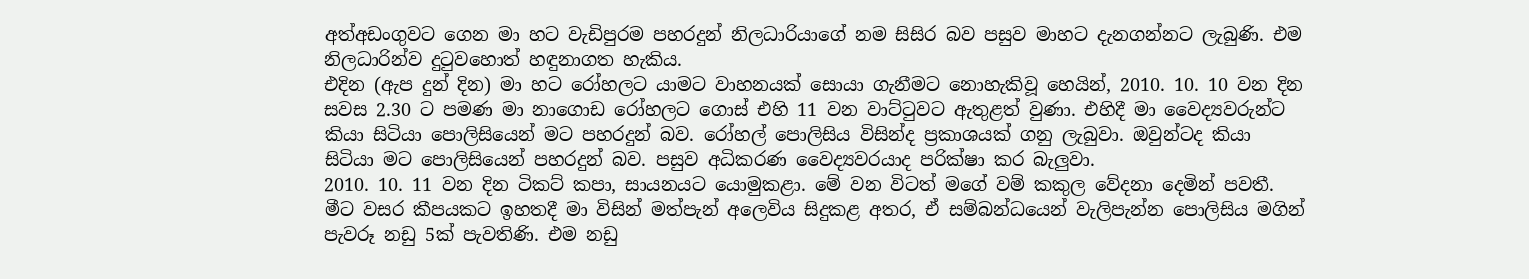අත්අඩංගුවට ගෙන මා හට වැඩිපුරම පහරදුන් නිලධාරියාගේ නම සිසිර බව පසුව මාහට දැනගන්නට ලැබුණි. එම නිලධාරින්ව දුටුවහොත් හඳුනාගත හැකිය.
එදින (ඇප දුන් දින) මා හට රෝහලට යාමට වාහනයක් සොයා ගැනීමට නොහැකිවූ හෙයින්, 2010. 10. 10 වන දින සවස 2.30 ට පමණ මා නාගොඩ රෝහලට ගොස් එහි 11 වන වාට්ටුවට ඇතුළත් වුණා. එහිදී මා වෛද්‍යවරුන්ට කියා සිටියා පොලිසියෙන් මට පහරදුන් බව. රෝහල් පොලිසිය විසින්ද ප්‍රකාශයක් ගනු ලැබුවා. ඔවුන්ටද ‍කියා සිටියා මට පොලිසියෙන් පහරදුන් බව. පසුව අධිකරණ වෛද්‍යවරයාද පරික්ෂා කර බැලුවා.
2010. 10. 11 වන දින ටිකට් කපා, සායනය‍ට යොමුකළා. මේ වන විටත් මගේ වම් කකුල වේදනා දෙමින් පවතී.
මීට වසර කීපයකට ඉහතදී මා විසින් මත්පැන් අලෙවිය සිදුකළ අතර, ඒ සම්බන්ධයෙන් වැලිපැන්න පොලිසිය මගින් පැවරූ නඩු 5ක් පැවතිණි. එම නඩු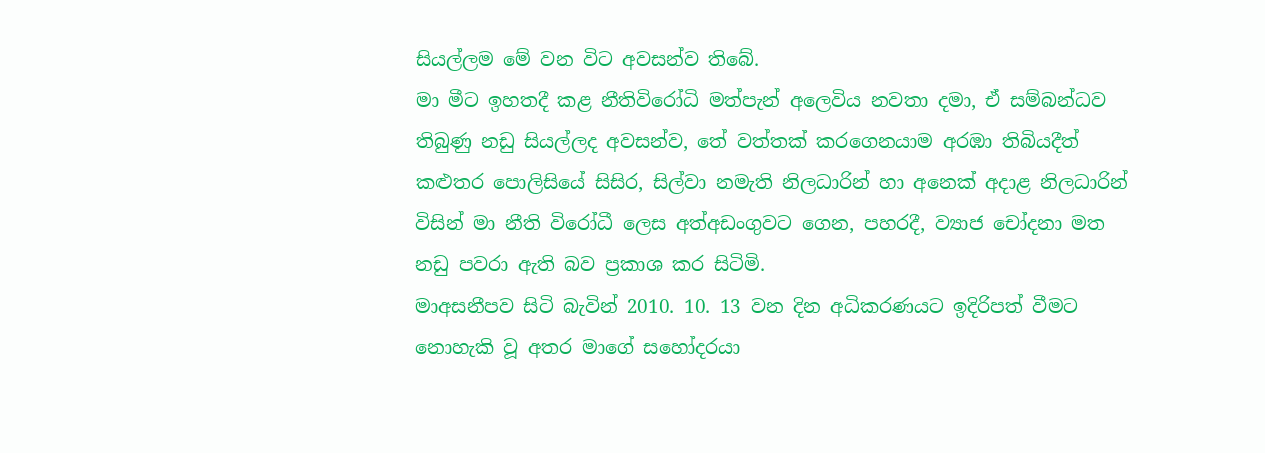සියල්ලම මේ වන විට අවසන්ව තිබේ.
මා මීට ඉහතදී කළ නීතිවිරෝධි මත්පැන් අලෙවිය නවතා දමා, ඒ සම්බන්ධව තිබුණු නඩු සියල්ලද අවසන්ව, තේ වත්තක් කරගෙනයාම අරඹා තිබියදීත් කළුතර පොලිසියේ සිසිර, සිල්වා නමැති නිලධාරින් හා අනෙක් අදාළ නිලධාරින් විසින් මා නීති විරෝධී ලෙස අත්අඩංගුවට ගෙන, පහරදී, ව්‍යාජ චෝදනා මත නඩු පවරා ඇති බව ප්‍රකාශ කර සිටිමි.
මාඅසනීපව සිටි බැවින් 2010. 10. 13 වන දින අධිකරණයට ඉදිරිපත් වීමට නොහැකි වූ අතර මාගේ සහෝදරයා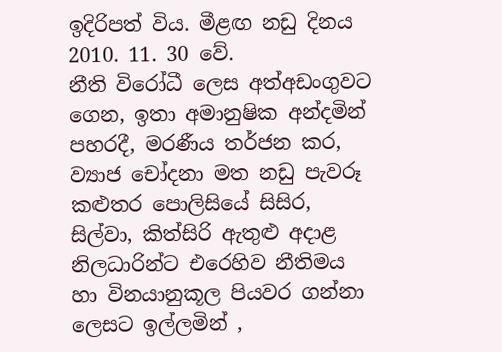ඉදිරිපත් විය. මීළඟ නඩු දිනය 2010. 11. 30 වේ‍.
නීති විරෝධී ලෙස අත්අඩංගුවට ගෙන, ඉතා අමානුෂික අන්දමින් පහරදී, මරණීය තර්ජන කර, ව්‍යාජ චෝදනා මත නඩු පැවරූ කළුතර පොලිසියේ සිසිර, සිල්වා, කිත්සිරි ඇතුළු අදාළ නිලධාරින්ට එරෙහිව නීතිමය හා විනයානුකූල පියවර ගන්නා ලෙසට ඉල්ලමින් ,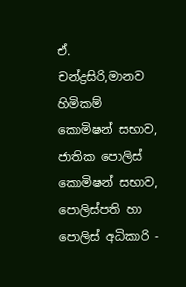ඒ. චන්ද්‍රසිරි,මානව හිමිකම් කොමිෂන් සභාව, ජාතික පොලිස් කොමිෂන් සභාව, පොලිස්පති‍ හා පොලිස් අධිකාරි -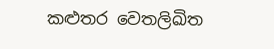කළුතර ‍වෙතලිඛිත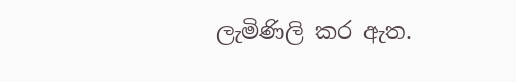ලැමිණිලි කර ඇත.